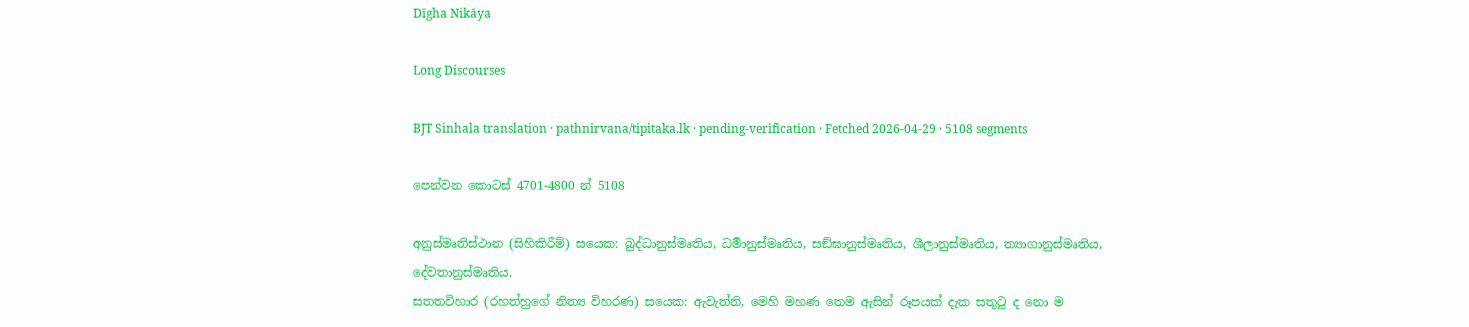Dīgha Nikāya

Long Discourses

BJT Sinhala translation · pathnirvana/tipitaka.lk · pending-verification · Fetched 2026-04-29 · 5108 segments

පෙන්වන කොටස් 4701-4800 න් 5108

අනුස්මෘතිස්ථාන (සිහිකිරීම්) සයෙක: බුද්ධානුස්මෘතිය, ධර්‍මානුස්මෘතිය, සඞ්ඝානුස්මෘතිය, ශීලානුස්මෘතිය, ත්‍යාගානුස්මෘතිය, දේවතානුස්මෘතිය.
සතතවිහාර (රහත්හුගේ නිත්‍ය විහරණ) සයෙක: ඇවැත්නි, මෙහි මහණ තෙම ඇසින් රූපයක් දැක සතුටු ද නො ම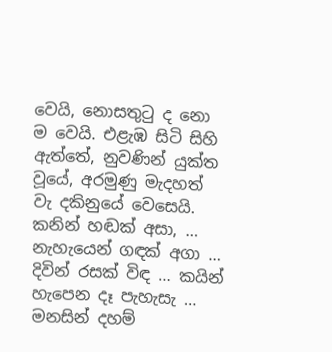වෙයි, නොසතුටු ද නො ම වෙයි. එළැඹ සිටි සිහි ඇත්තේ, නුවණින් යුක්ත වූයේ, අරමුණු මැදහත් වැ දකිනුයේ වෙසෙයි. කනින් හඬක් අසා, … නැහැයෙන් ගඳක් අගා … දිවින් රසක් විඳ … කයින් හැපෙන දෑ පැහැසැ … මනසින් දහම්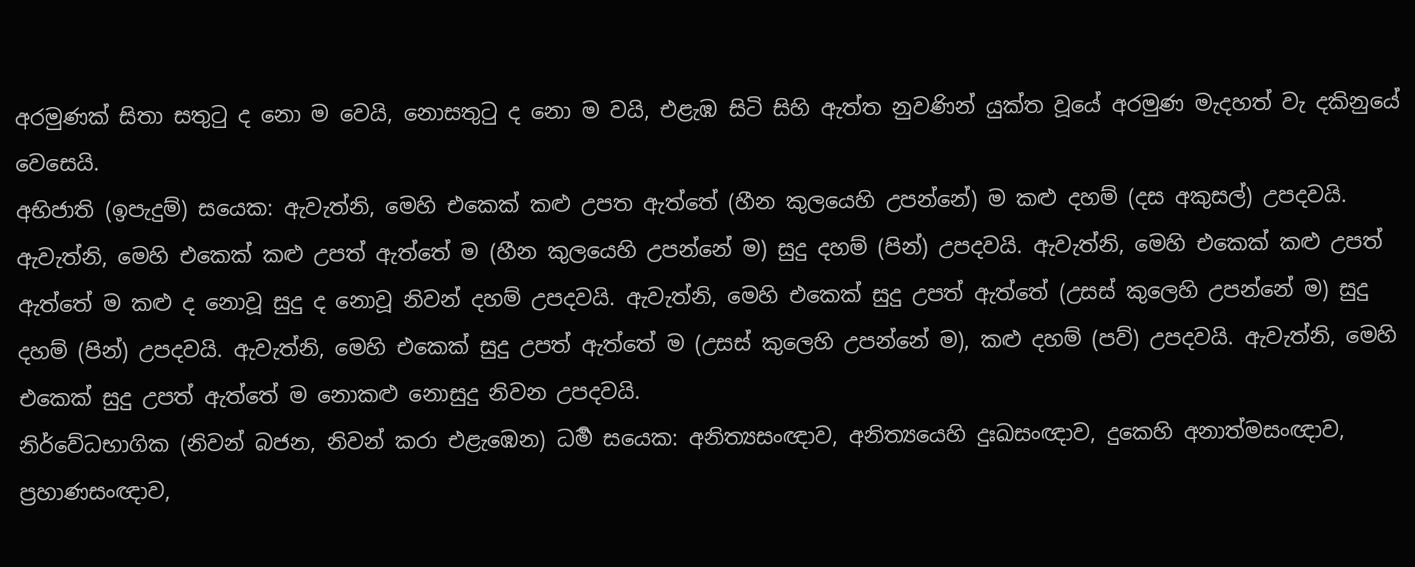අරමුණක් සිතා සතුටු ද නො ම වෙයි, නොසතුටු ද නො ම වයි, එළැඹ සිටි සිහි ඇත්ත නුවණින් යුක්ත වූයේ අරමුණ මැදහත් වැ දකිනුයේ වෙසෙයි.
අභිජාති (ඉපැදුම්) සයෙක: ඇවැත්නි, මෙහි එකෙක් කළු උපත ඇත්තේ (හීන කුලයෙහි උපන්නේ) ම කළු දහම් (දස අකුසල්) උපදවයි. ඇවැත්නි, මෙහි එකෙක් කළු උපත් ඇත්තේ ම (හීන කුලයෙහි උපන්නේ ම) සුදු දහම් (පින්) උපදවයි. ඇවැත්නි, මෙහි එකෙක් කළු උපත් ඇත්තේ ම කළු ද නොවූ සුදු ද නොවූ නිවන් දහම් උපදවයි. ඇවැත්නි, මෙහි එකෙක් සුදු උපත් ඇත්තේ (උසස් කුලෙහි උපන්නේ ම) සුදු දහම් (පින්) උපදවයි. ඇවැත්නි, මෙහි එකෙක් සුදු උපත් ඇත්තේ ම (උසස් කුලෙහි උපන්නේ ම), කළු දහම් (පව්) උපදවයි. ඇවැත්නි, මෙහි එකෙක් සුදු උපත් ඇත්තේ ම නොකළු නොසුදු නිවන උපදවයි.
නිර්වේධභාගික (නිවන් බජන, නිවන් කරා එළැඹෙන) ධර්‍ම සයෙක: අනිත්‍යසංඥාව, අනිත්‍යයෙහි දුඃඛසංඥාව, දුකෙහි අනාත්මසංඥාව, ප්‍රහාණසංඥාව,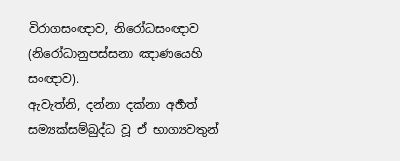විරාගසංඥාව, නිරෝධසංඥාව (නිරෝධානුපස්සනා ඤාණයෙහි සංඥාව).
ඇවැත්නි, දන්නා දක්නා අර්‍හත් සම්‍යක්සම්බුද්ධ වූ ඒ භාග්‍යවතුන්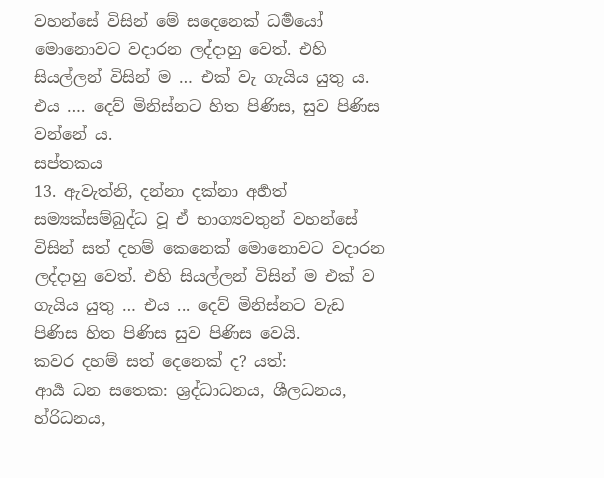වහන්සේ විසින් මේ සදෙනෙක් ධර්‍මයෝ මොනොවට වදාරන ලද්දාහු වෙත්. එහි සියල්ලන් විසින් ම … එක් වැ ගැයිය යුතු ය. එය …. දෙව් මිනිස්නට හිත පිණිස, සුව පිණිස වන්නේ ය.
සප්තකය
13. ඇවැත්නි, දන්නා දක්නා අර්‍හත් සම්‍යක්සම්බුද්ධ වූ ඒ භාග්‍යවතුන් වහන්සේ විසින් සත් දහම් කෙනෙක් මොනොවට වදාරන ලද්දාහු වෙත්. එහි සියල්ලන් විසින් ම එක් ව ගැයිය යුතු … එය ... දෙව් මිනිස්නට වැඩ පිණිස හිත පිණිස සුව පිණිස වෙයි.
කවර දහම් සත් දෙනෙක් ද? යත්:
ආර්‍ය ධන සතෙක: ශ්‍රද්ධාධනය, ශීලධනය, හ්රිධනය,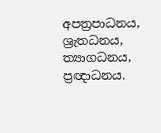අපත්‍රපාධනය, ශ්‍රැතධනය, ත්‍යාගධනය, ප්‍රඥාධනය.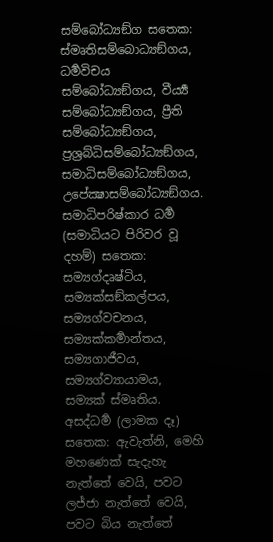සම්බෝධ්‍යඞ්ග සතෙක: ස්මෘතිසම්බොධ්‍යඞ්ගය, ධර්‍මවිචය සම්බෝධ්‍යඞ්ගය, වීර්‍ය්‍ය සම්බෝධ්‍යඞ්ගය, ප්‍රීති සම්බෝධ්‍යඞ්ගය, ප්‍රශ්‍රබ්ධිසම්බෝධ්‍යඞ්ගය, සමාධිසම්බෝධ්‍යඞ්ගය, උපේක්‍ෂාසම්බෝධ්‍යඞ්ගය.
සමාධිපරිෂ්කාර ධර්‍ම (සමාධියට පිරිවර වූ දහම්) සතෙක: සම්‍යග්දෘෂ්ටිය, සම්‍යක්සඞ්කල්පය, සම්‍යග්වචනය, සම්‍යක්කර්‍මාන්තය, සම්‍යගාජීවය, සම්‍යග්ව්‍යායාමය, සම්‍යක් ස්මෘතිය.
අසද්ධර්‍ම (ලාමක දෑ) සතෙක: ඇවැත්නි, මෙහි මහණෙක් සැදැහැ නැත්තේ වෙයි, පවට ලජ්ජා නැත්තේ වෙයි, පවට බිය නැත්තේ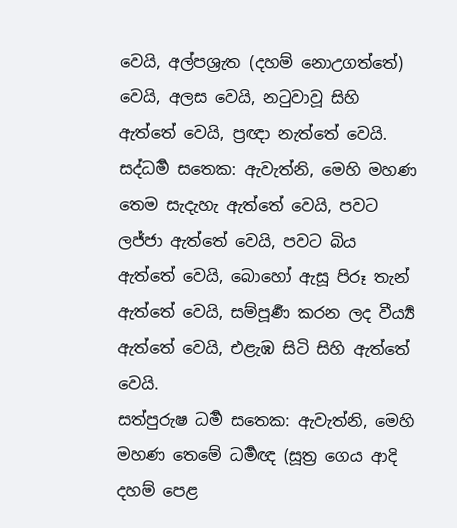වෙයි, අල්පශ්‍රැත (දහම් නොඋගත්තේ) වෙයි, අලස වෙයි, නටුවාවූ සිහි ඇත්තේ වෙයි, ප්‍රඥා නැත්තේ වෙයි.
සද්ධර්‍ම සතෙක: ඇවැත්නි, මෙහි මහණ තෙම සැදැහැ ඇත්තේ වෙයි, පවට ලජ්ජා ඇත්තේ වෙයි, පවට බිය ඇත්තේ වෙයි, බොහෝ ඇසූ පිරූ තැන් ඇත්තේ වෙයි, සම්පූර්‍ණ කරන ලද වීර්‍ය්‍ය ඇත්තේ වෙයි, එළැඹ සිටි සිහි ඇත්තේ වෙයි.
සත්පුරුෂ ධර්‍ම සතෙක: ඇවැත්නි, මෙහි මහණ තෙමේ ධර්‍මඥ (සූත්‍ර ගෙය ආදි දහම් පෙළ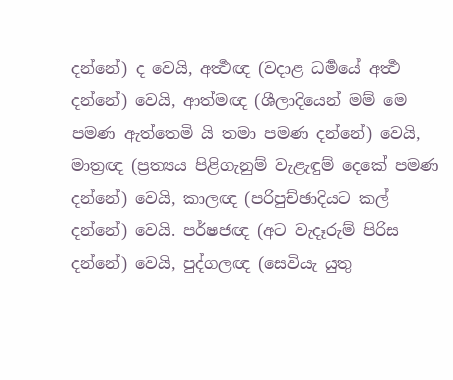දන්නේ) ද වෙයි, අර්‍ත්‍ථඥ (වදාළ ධර්‍මයේ අර්‍ත්‍ථ දන්නේ) වෙයි, ආත්මඥ (ශීලාදියෙන් මම් මෙ පමණ ඇත්තෙමි යි තමා පමණ දන්නේ) වෙයි, මාත්‍රඥ (ප්‍රත්‍යය පිළිගැනුම් වැළැඳුම් දෙකේ පමණ දන්නේ) වෙයි, කාලඥ (පරිපුච්ඡාදියට කල් දන්නේ) වෙයි. පර්ෂජඥ (අට වැදෑරුම් පිරිස දන්නේ) වෙයි, පුද්ගලඥ (සෙවියැ යුතු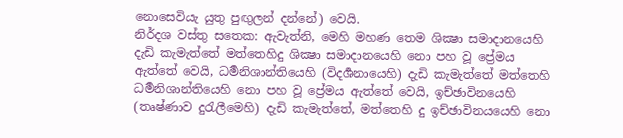නොසෙවියැ යුතු පුඟුලන් දන්නේ) වෙයි.
නිර්දශ වස්තු සතෙක: ඇවැත්නි, මෙහි මහණ තෙම ශික්‍ෂා සමාදානයෙහි දැඩි කැමැත්තේ මත්තෙහිදු ශික්‍ෂා සමාදානයෙහි නො පහ වූ ප්‍රේමය ඇත්තේ වෙයි, ධර්‍මනිශාන්තියෙහි (විදර්‍ශනායෙහි) දැඩි කැමැත්තේ මත්තෙහි ධර්‍මනිශාන්තියෙහි නො පහ වූ ප්‍රේමය ඇත්තේ වෙයි, ඉච්ඡාවිනයෙහි (තෘෂ්ණාව දුරැලීමෙහි) දැඩි කැමැත්තේ, මත්තෙහි දු ඉච්ඡාවිනයයෙහි නො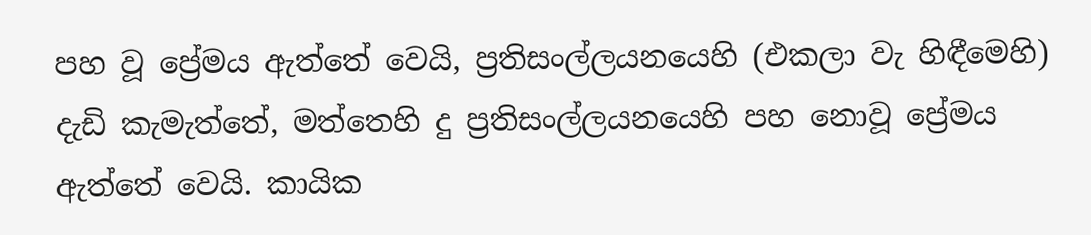පහ වූ ප්‍රේමය ඇත්තේ වෙයි, ප්‍රතිසංල්ලයනයෙහි (එකලා වැ හිඳීමෙහි) දැඩි කැමැත්තේ, මත්තෙහි දු ප්‍රතිසංල්ලයනයෙහි පහ නොවූ ප්‍රේමය ඇත්තේ වෙයි. කායික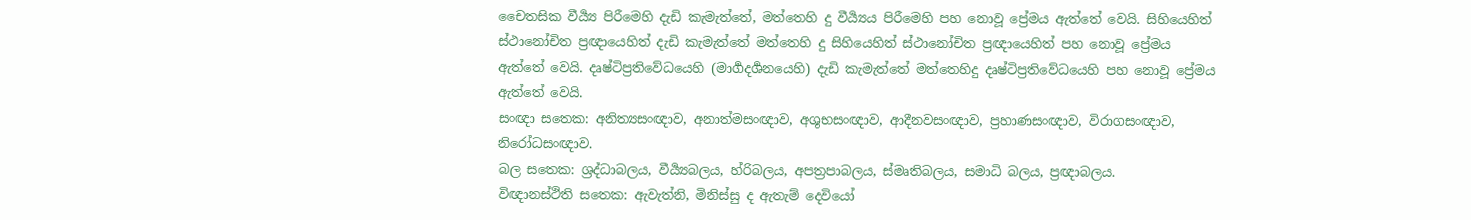චෛතසික වීර්‍ය්‍ය පිරීමෙහි දැඩි කැමැත්තේ, මත්තෙහි දු වීර්‍ය්‍යය පිරීමෙහි පහ නොවූ ප්‍රේමය ඇත්තේ වෙයි. සිහියෙහිත් ස්ථානෝචිත ප්‍රඥායෙහිත් දැඩි කැමැත්තේ මත්තෙහි දු සිහියෙහිත් ස්ථානෝචිත ප්‍රඥායෙහිත් පහ නොවූ ප්‍රේමය ඇත්තේ වෙයි. දෘෂ්ටිප්‍රතිවේධයෙහි (මාර්‍ගදර්‍ශනයෙහි) දැඩි කැමැත්තේ මත්තෙහිදු දෘෂ්ටිප්‍රතිවේධයෙහි පහ නොවූ ප්‍රේමය ඇත්තේ වෙයි.
සංඥා සතෙක: අනිත්‍යසංඥාව, අනාත්මසංඥාව, අශුභසංඥාව, ආදීනවසංඥාව, ප්‍රහාණසංඥාව, විරාගසංඥාව, නිරෝධසංඥාව.
බල සතෙක: ශ්‍රද්ධාබලය, වීර්‍ය්‍යබලය, හ්රිබලය, අපත්‍රපාබලය, ස්මෘතිබලය, සමාධි බලය, ප්‍රඥාබලය.
විඥානස්ථිති සතෙක: ඇවැත්නි, මිනිස්සු ද ඇතැම් දෙවියෝ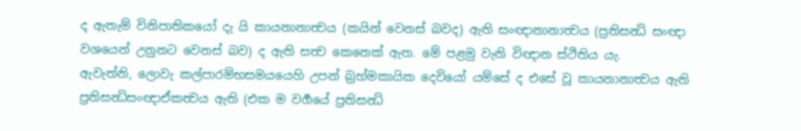ද ඇතැම් විනිපාතිකයෝ දැ යි කායනානාත්‍වය (කයින් වෙනස් බවද) ඇති සංඥානානාත්‍වය (ප්‍රතිසන්‍ධි සංඥා වශයෙන් උනුනට වෙනස් බව) ද ඇති සත්‍ව කෙනෙක් ඇත. මේ පළමු වැනි විඥාන ස්ථිතිය යැ.
ඇවැත්නි, ලොවැ කල්පාරම්භසමයයෙහි උපන් බ්‍රහ්මකායික දෙවියෝ යම්සේ ද එසේ වූ කායනානාත්‍වය ඇති ප්‍රතිසන්‍ධිසංඥාඒකත්‍වය ඇති (එක ම වර්‍ගයේ ප්‍රතිසන්‍ධි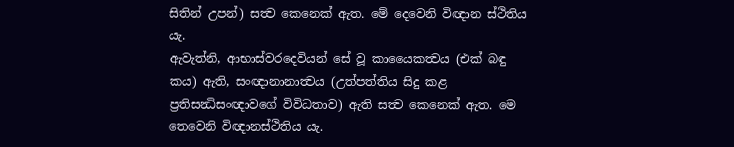සිතින් උපන්) සත්‍ව කෙනෙක් ඇත. මේ දෙවෙනි විඥාන ස්ථිතිය යැ.
ඇවැත්නි, ආභාස්වරදෙවියන් සේ වූ කායෛකත්‍වය (එක් බඳු කය) ඇති, සංඥානානාත්‍වය (උත්පත්තිය සිදු කළ ප්‍රතිසන්‍ධිසංඥාවගේ විවිධතාව) ඇති සත්‍ව කෙනෙක් ඇත. මෙ තෙවෙනි විඥානස්ථිතිය යැ.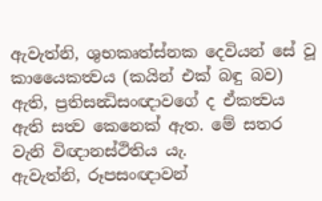ඇවැත්නි, ශුභකෘත්ස්නක දෙවියන් සේ වූ කායෛකත්‍වය (කයින් එක් බඳු බව) ඇති, ප්‍රතිසන්‍ධිසංඥාවගේ ද ඒකත්‍වය ඇති සත්‍ව කෙනෙක් ඇත. මේ සතර වැනි විඥානස්ථිතිය යැ.
ඇවැත්නි, රූපසංඥාවන්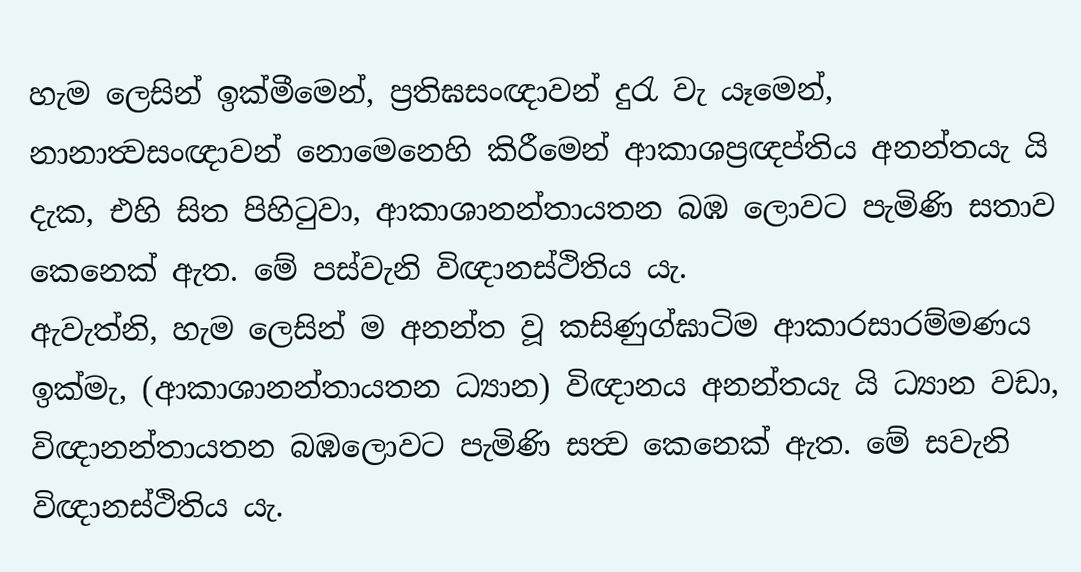හැම ලෙසින් ඉක්මීමෙන්, ප්‍රතිඝසංඥාවන් දුරැ වැ යෑමෙන්, නානාත්‍වසංඥාවන් නොමෙනෙහි කිරීමෙන් ආකාශප්‍රඥප්තිය අනන්තයැ යි දැක, එහි සිත පිහිටුවා, ආකාශානන්තායතන බඹ ලොවට පැමිණි සතාව කෙනෙක් ඇත. මේ පස්වැනි විඥානස්ථිතිය යැ.
ඇවැත්නි, හැම ලෙසින් ම අනන්ත වූ කසිණුග්ඝාටිම ආකාරසාරම්මණය ඉක්මැ, (ආකාශානන්තායතන ධ්‍යාන) විඥානය අනන්තයැ යි ධ්‍යාන වඩා, විඥානන්තායතන බඹලොවට පැමිණි සත්‍ව කෙනෙක් ඇත. මේ සවැනි විඥානස්ථිතිය යැ.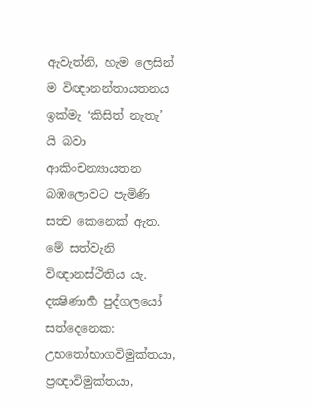ඇවැත්නි, හැම ලෙසින් ම විඥානන්තායතනය ඉක්මැ ‘කිසිත් නැතැ’ යි බවා ආකිංචන්‍යායතන බඹලොවට පැමිණි සත්‍ව කෙනෙක් ඇත. මේ සත්වැනි විඥානස්ථිතිය යැ.
දක්‍ෂිණාර්‍හ පුද්ගලයෝ සත්දෙනෙක: උභතෝභාගවිමුක්තයා, ප්‍රඥාවිමුක්තයා,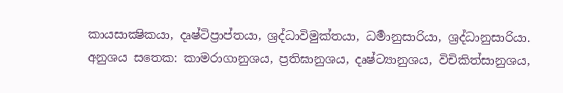කායසාක්‍ෂිකයා, දෘෂ්ටිප්‍රාප්තයා, ශ්‍රද්ධාවිමුක්තයා, ධර්‍මානුසාරියා, ශ්‍රද්ධානුසාරියා.
අනුශය සතෙක: කාමරාගානුශය, ප්‍රතිඝානුශය, දෘෂ්ට්‍යානුශය, විචිකිත්සානුශය,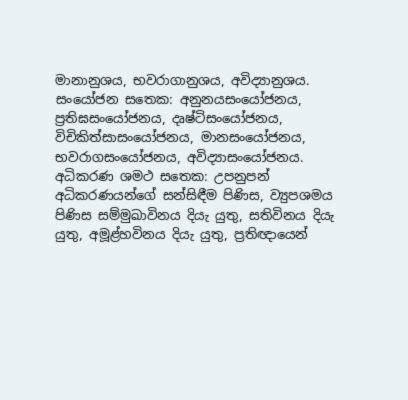මානානුශය, භවරාගානුශය, අවිද්‍යානුශය.
සංයෝජන සතෙක: අනුනයසංයෝජනය, ප්‍රතිඝසංයෝජනය, දෘෂ්ටිසංයෝජනය, විචිකිත්සාසංයෝජනය, මානසංයෝජනය, භවරාගසංයෝජනය, අවිද්‍යාසංයෝජනය.
අධිකරණ ශමථ සතෙක: උපනුපන් අධිකරණයන්ගේ සන්සිඳීම පිණිස, ව්‍යුපශමය පිණිස සම්මුඛාවිනය දියැ යුතු, සතිවිනය දියැ යුතු, අමූළ්හවිනය දියැ යුතු, ප්‍රතිඥායෙන්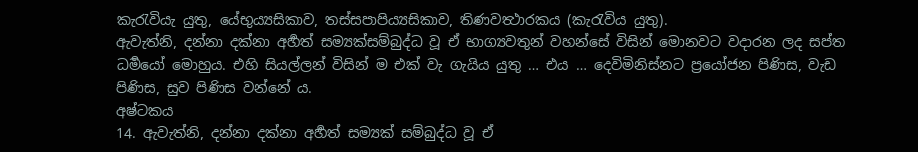කැරැවියැ යුතු, යේභුය්‍යසිකාව, තස්සපාපිය්‍යසිකාව, තිණවත්‍ථාරකය (කැරැවිය යුතු).
ඇවැත්නි, දන්නා දක්නා අර්‍හත් සම්‍යක්සම්බුද්ධ වූ ඒ භාග්‍යවතුන් වහන්සේ විසින් මොනවට වදාරන ලද සප්ත ධර්‍මයෝ මොහුය. එහි සියල්ලන් විසින් ම එක් වැ ගැයිය යුතු … එය … දෙවිමිනිස්නට ප්‍රයෝජන පිණිස, වැඩ පිණිස, සුව පිණිස වන්නේ ය.
අෂ්ටකය
14. ඇවැත්නි, දන්නා දක්නා අර්‍හත් සම්‍යක් සම්බුද්ධ වූ ඒ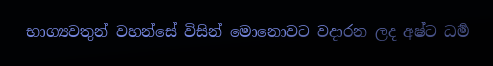භාග්‍යවතුන් වහන්සේ විසින් මොනොවට වදාරන ලද අෂ්ට ධර්‍ම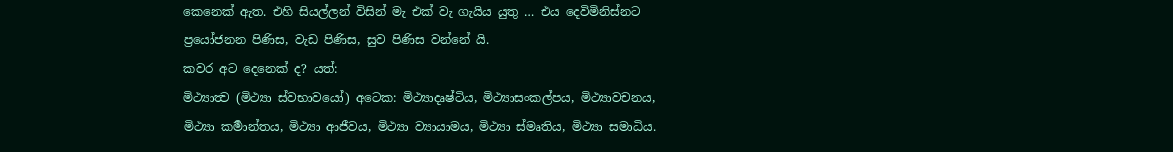කෙනෙක් ඇත. එහි සියල්ලන් විසින් මැ එක් වැ ගැයිය යුතු … එය දෙවිමිනිස්නට ප්‍රයෝජනන පිණිස, වැඩ පිණිස, සුව පිණිස වන්නේ යි.
කවර අට දෙනෙක් ද? යත්:
මිථ්‍යාත්‍ව (මිථ්‍යා ස්වභාවයෝ) අටෙක: මිථ්‍යාදෘෂ්ටිය, මිථ්‍යාසංකල්පය, මිථ්‍යාවචනය, මිථ්‍යා කර්‍මාන්තය, මිථ්‍යා ආජීවය, මිථ්‍යා ව්‍යායාමය, මිථ්‍යා ස්මෘතිය, මිථ්‍යා සමාධිය.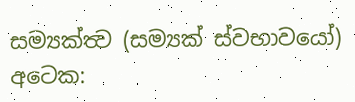සම්‍යක්ත්‍ව (සම්‍යක් ස්වභාවයෝ) අටෙක: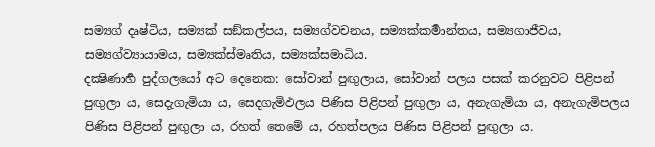සම්‍යග් දෘෂ්ටිය, සම්‍යක් සඞ්කල්පය, සම්‍යග්වචනය, සම්‍යක්කර්‍මාන්තය, සම්‍යගාජීවය, සම්‍යග්ව්‍යායාමය, සම්‍යක්ස්මෘතිය, සම්‍යක්සමාධිය.
දක්‍ෂිණාර්‍හ පුද්ගලයෝ අට දෙනෙක: සෝවාන් පුඟුලාය, සෝවාන් පලය පසක් කරනුවට පිළිපන් පුඟුලා ය, සෙදැගැමියා ය, සෙදගැමිඵලය පිණිස පිළිපන් පුඟුලා ය, අනැගැමියා ය, අනැගැමිපලය පිණිස පිළිපන් පුඟුලා ය, රහත් තෙමේ ය, රහත්පලය පිණිස පිළිපන් පුඟුලා ය.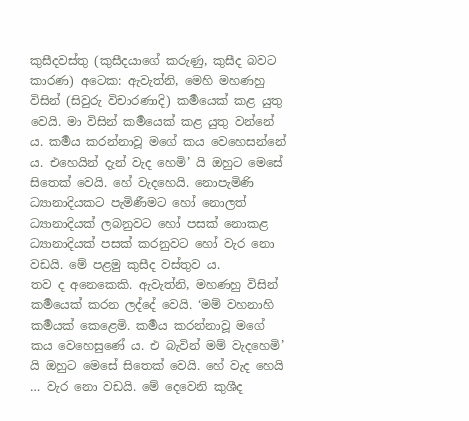කුසීදවස්තු (කුසීදයාගේ කරුණු, කුසීද බවට කාරණ) අටෙක: ඇවැත්නි, මෙහි මහණහු විසින් (සිවුරු විචාරණාදි) කර්‍මයෙක් කළ යුතු වෙයි. මා විසින් කර්‍මයෙක් කළ යුතු වන්නේ ය. කර්‍මය කරන්නාවූ මගේ කය වෙහෙසන්නේ ය. එහෙයින් දැන් වැද හෙමි’ යි ඔහුට මෙසේ සිතෙක් වෙයි. හේ වැදහෙයි. නොපැමිණි ධ්‍යානාදියකට පැමිණීමට හෝ නොලත් ධ්‍යානාදියක් ලබනුවට හෝ පසක් නොකළ ධ්‍යානාදියක් පසක් කරනුවට හෝ වැර නො වඩයි. මේ පළමු කුසීද වස්තුව ය.
තව ද අනෙකෙකි. ඇවැත්නි, මහණහු විසින් කර්‍මයෙක් කරන ලද්දේ වෙයි. ‘මම් වහනාහි කර්‍මයක් කෙළෙමි. කර්‍මය කරන්නාවූ මගේ කය වෙහෙසුණේ ය. එ බැවින් මම් වැදහෙමි’ යි ඔහුට මෙසේ සිතෙක් වෙයි. හේ වැද හෙයි … වැර නො වඩයි. මේ දෙවෙනි කුශීද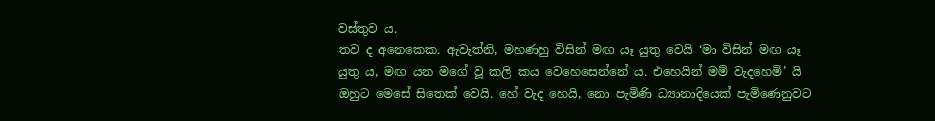වස්තුව ය.
තව ද අනෙකෙක. ඇවැත්නි, මහණහු විසින් මඟ යෑ යුතු වෙයි ‘මා විසින් මඟ යෑ යුතු ය, මඟ යන මගේ වූ කලි කය වෙහෙසෙන්නේ ය. එහෙයින් මම් වැදහෙමි’ යි ඔහුට මෙසේ සිතෙක් වෙයි. හේ වැද හෙයි, නො පැමිණි ධ්‍යානාදියෙක් පැමිණෙනුවට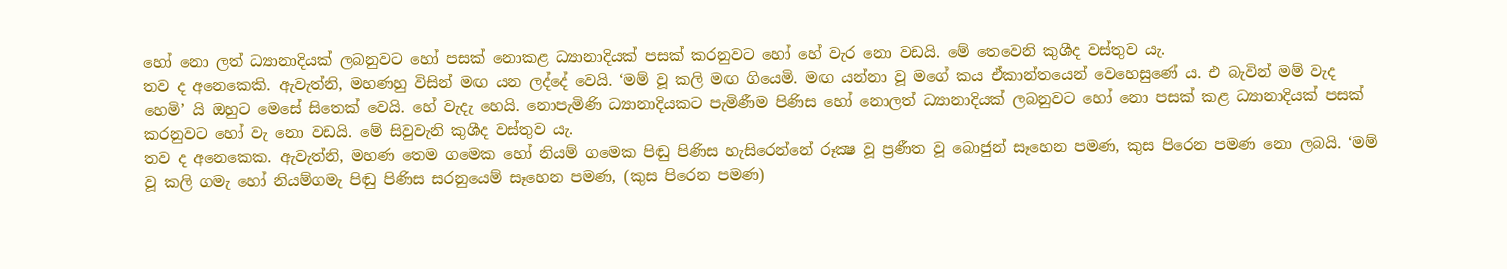හෝ නො ලත් ධ්‍යානාදියක් ලබනුවට හෝ පසක් නොකළ ධ්‍යානාදියක් පසක් කරනුවට හෝ හේ වැර නො වඩයි. මේ තෙවෙනි කුශීද වස්තුව යැ.
තව ද අනෙකෙකි. ඇවැත්නි, මහණහු විසින් මඟ යන ලද්දේ වෙයි. ‘මම් වූ කලි මඟ ගියෙමි. මඟ යන්නා වූ මගේ කය ඒකාන්තයෙන් වෙහෙසුණේ ය. එ බැවින් මම් වැද හෙමි’ යි ඔහුට මෙසේ සිතෙක් වෙයි. හේ වැදැ හෙයි. නොපැමිණි ධ්‍යානාදියකට පැමිණීම පිණිස හෝ නොලත් ධ්‍යානාදියක් ලබනුවට හෝ නො පසක් කළ ධ්‍යානාදියක් පසක් කරනුවට හෝ වැ නො වඩයි. මේ සිවුවැනි කුශීද වස්තුව යැ.
තව ද අනෙකෙක. ඇවැත්නි, මහණ තෙම ගමෙක හෝ නියම් ගමෙක පිඬු පිණිස හැසිරෙන්නේ රූක්‍ෂ වූ ප්‍රණීත වූ බොජුන් සෑහෙන පමණ, කුස පිරෙන පමණ නො ලබයි. ‘මම් වූ කලි ගමැ හෝ නියම්ගමැ පිඬු පිණිස සරනුයෙම් සෑහෙන පමණ, (කුස පිරෙන පමණ)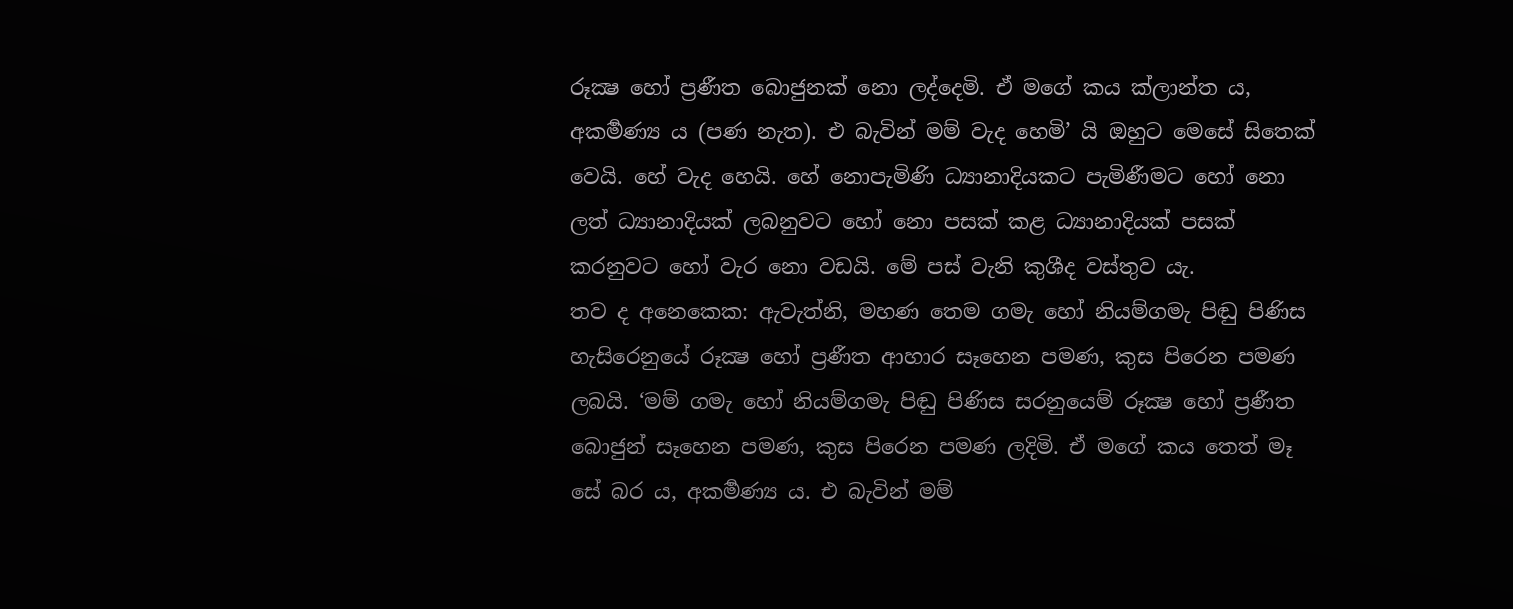රූක්‍ෂ හෝ ප්‍රණීත බොජුනක් නො ලද්දෙමි. ඒ මගේ කය ක්ලාන්ත ය, අකර්‍මණ්‍ය ය (පණ නැත). එ බැවින් මම් වැද හෙමි’ යි ඔහුට මෙසේ සිතෙක් වෙයි. හේ වැද හෙයි. හේ නොපැමිණි ධ්‍යානාදියකට පැමිණීමට හෝ නො ලත් ධ්‍යානාදියක් ලබනුවට හෝ නො පසක් කළ ධ්‍යානාදියක් පසක් කරනුවට හෝ වැර නො වඩයි. මේ පස් වැනි කුශීද වස්තුව යැ.
තව ද අනෙකෙක: ඇවැත්නි, මහණ තෙම ගමැ හෝ නියම්ගමැ පිඬු පිණිස හැසිරෙනුයේ රූක්‍ෂ හෝ ප්‍රණීත ආහාර සෑහෙන පමණ, කුස පිරෙන පමණ ලබයි. ‘මම් ගමැ හෝ නියම්ගමැ පිඬු පිණිස සරනුයෙම් රූක්‍ෂ හෝ ප්‍රණීත බොජුන් සෑහෙන පමණ, කුස පිරෙන පමණ ලදිමි. ඒ මගේ කය තෙත් මෑ සේ බර ය, අකර්‍මණ්‍ය ය. එ බැවින් මම්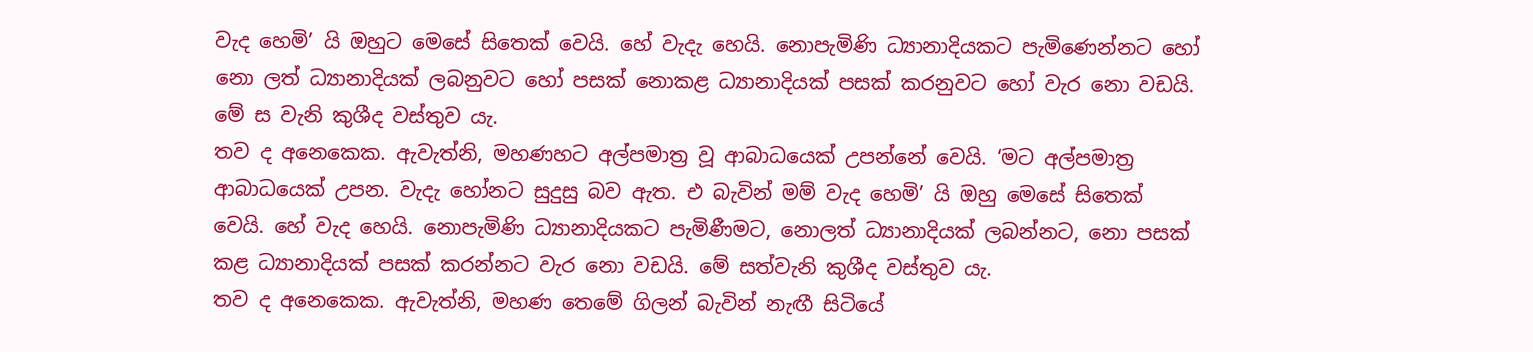වැද හෙමි’ යි ඔහුට මෙසේ සිතෙක් වෙයි. හේ වැදැ හෙයි. නොපැමිණි ධ්‍යානාදියකට පැමිණෙන්නට හෝ නො ලත් ධ්‍යානාදියක් ලබනුවට හෝ පසක් නොකළ ධ්‍යානාදියක් පසක් කරනුවට හෝ වැර නො වඩයි. මේ ස වැනි කුශීද වස්තුව යැ.
තව ද අනෙකෙක. ඇවැත්නි, මහණහට අල්පමාත්‍ර වූ ආබාධයෙක් උපන්නේ වෙයි. ‘මට අල්පමාත්‍ර ආබාධයෙක් උපන. වැදැ හෝනට සුදුසු බව ඇත. එ බැවින් මම් වැද හෙමි’ යි ඔහු මෙසේ සිතෙක් වෙයි. හේ වැද හෙයි. නොපැමිණි ධ්‍යානාදියකට පැමිණීමට, නොලත් ධ්‍යානාදියක් ලබන්නට, නො පසක් කළ ධ්‍යානාදියක් පසක් කරන්නට වැර නො වඩයි. මේ සත්වැනි කුශීද වස්තුව යැ.
තව ද අනෙකෙක. ඇවැත්නි, මහණ තෙමේ ගිලන් බැවින් නැඟී සිටියේ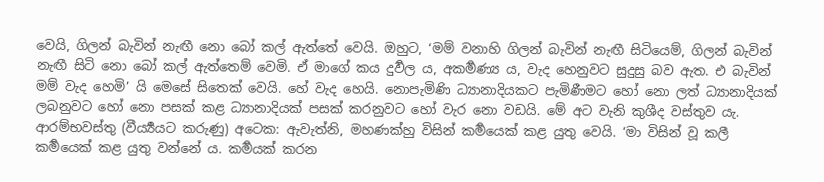වෙයි, ගිලන් බැවින් නැඟී නො බෝ කල් ඇත්තේ වෙයි. ඔහුට, ‘මම් වනාහි ගිලන් බැවින් නැඟී සිටියෙම්, ගිලන් බැවින් නැඟී සිටි නො බෝ කල් ඇත්තෙම් වෙමි. ඒ මාගේ කය දුර්‍වල ය, අකර්‍මණ්‍ය ය, වැද හෙනුවට සුදුසු බව ඇත. එ බැවින් මම් වැද හෙමි’ යි මෙසේ සිතෙක් වෙයි. හේ වැද හෙයි. නොපැමිණි ධ්‍යානාදියකට පැමිණීමට හෝ නො ලත් ධ්‍යානාදියක් ලබනුවට හෝ නො පසක් කළ ධ්‍යානාදියක් පසක් කරනුවට හෝ වැර නො වඩයි. මේ අට වැනි කුශීද වස්තුව යැ.
ආරම්භවස්තු (වීර්‍ය්‍යයට කරුණු) අටෙක: ඇවැත්නි, මහණක්හු විසින් කර්‍මයෙක් කළ යුතු වෙයි. ‘මා විසින් වූ කලී කර්‍මයෙක් කළ යුතු වන්නේ ය. කර්‍මයක් කරන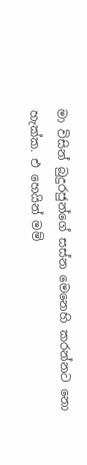මා විසින් බුදුරජුන්ගේ සස්න මෙනෙහි කරන්නට නො හැක්ක. එ හෙයින් මම්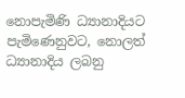නොපැමිණි ධ්‍යානාදියට පැමිණෙනුවට, නොලත් ධ්‍යානාදිය ලබනු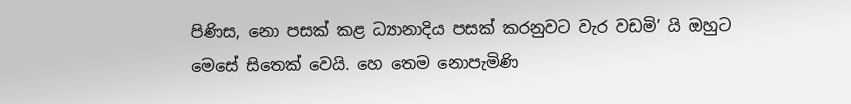පිණිස, නො පසක් කළ ධ්‍යානාදිය පසක් කරනුවට වැර වඩමි’ යි ඔහුට මෙසේ සිතෙක් වෙයි. හෙ තෙම නොපැමිණි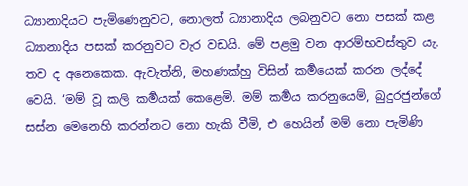ධ්‍යානාදියට පැමිණෙනුවට, නොලත් ධ්‍යානාදිය ලබනුවට නො පසක් කළ ධ්‍යානාදිය පසක් කරනුවට වැර වඩයි. මේ පළමු වන ආරම්භවස්තුව යැ.
තව ද අනෙකෙක. ඇවැත්නි, මහණක්හු විසින් කර්‍මයෙක් කරන ලද්දේ වෙයි. ‘මම් වූ කලි කර්‍මයක් කෙළෙමි. මම් කර්‍මය කරනුයෙම්, බුදුරජුන්ගේ සස්න මෙනෙහි කරන්නට නො හැකි වීමි, එ හෙයින් මම් නො පැමිණි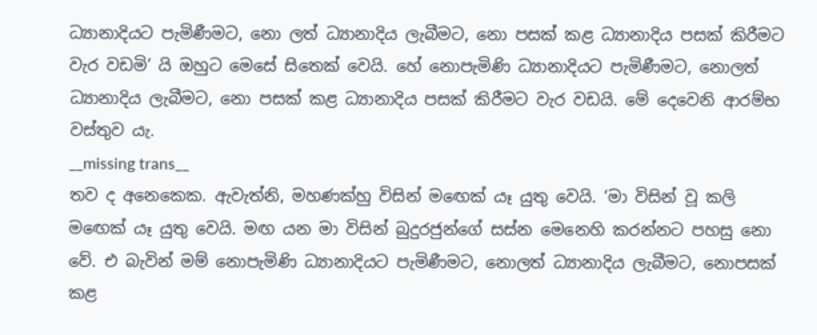ධ්‍යානාදියට පැමිණීමට, නො ලත් ධ්‍යානාදිය ලැබීමට, නො පසක් කළ ධ්‍යානාදිය පසක් කිරීමට වැර වඩමි’ යි ඔහුට මෙසේ සිතෙක් වෙයි. හේ නොපැමිණි ධ්‍යානාදියට පැමිණීමට, නොලත් ධ්‍යානාදිය ලැබීමට, නො පසක් කළ ධ්‍යානාදිය පසක් කිරීමට වැර වඩයි. මේ දෙවෙනි ආරම්භ වස්තුව යැ.
__missing trans__
තව ද අනෙකෙක. ඇවැත්නි, මහණක්හු විසින් මඟෙක් යෑ යුතු වෙයි. ‘මා විසින් වූ කලි මඟෙක් යෑ යුතු වෙයි. මඟ යන මා විසින් බුදුරජුන්ගේ සස්න මෙනෙහි කරන්නට පහසු නො වේ. එ බැවින් මම් නොපැමිණි ධ්‍යානාදියට පැමිණීමට, නොලත් ධ්‍යානාදිය ලැබීමට, නොපසක් කළ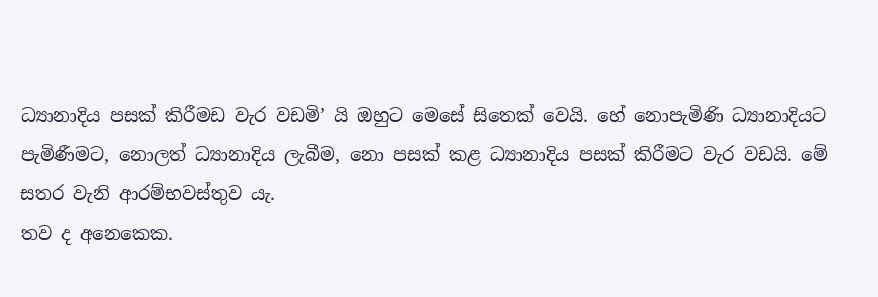ධ්‍යානාදිය පසක් කිරීමඩ වැර වඩමි’ යි ඔහුට මෙසේ සිතෙක් වෙයි. හේ නොපැමිණි ධ්‍යානාදියට පැමිණීමට, නොලත් ධ්‍යානාදිය ලැබීම, නො පසක් කළ ධ්‍යානාදිය පසක් කිරීමට වැර වඩයි. මේ සතර වැනි ආරම්භවස්තුව යැ.
තව ද අනෙකෙක.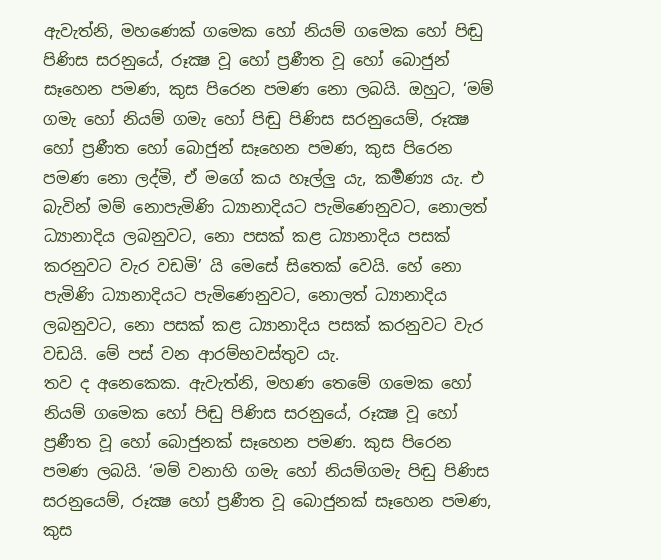ඇවැත්නි, මහණෙක් ගමෙක හෝ නියම් ගමෙක හෝ පිඬු පිණිස සරනුයේ, රූක්‍ෂ වූ හෝ ප්‍රණීත වූ හෝ බොජුන් සෑහෙන පමණ, කුස පිරෙන පමණ නො ලබයි. ඔහුට, ‘මම් ගමැ හෝ නියම් ගමැ හෝ පිඬු පිණිස සරනුයෙම්, රූක්‍ෂ හෝ ප්‍රණීත හෝ බොජුන් සෑහෙන පමණ, කුස පිරෙන පමණ නො ලද්මි, ඒ මගේ කය හෑල්ලු යැ, කර්‍මණ්‍ය යැ. එ බැවින් මම් නොපැමිණි ධ්‍යානාදියට පැමිණෙනුවට, නොලත් ධ්‍යානාදිය ලබනුවට, නො පසක් කළ ධ්‍යානාදිය පසක් කරනුවට වැර වඩමි’ යි මෙසේ සිතෙක් වෙයි. හේ නො පැමිණි ධ්‍යානාදියට පැමිණෙනුවට, නොලත් ධ්‍යානාදිය ලබනුවට, නො පසක් කළ ධ්‍යානාදිය පසක් කරනුවට වැර වඩයි. මේ පස් වන ආරම්භවස්තුව යැ.
තව ද අනෙකෙක. ඇවැත්නි, මහණ තෙමේ ගමෙක හෝ නියම් ගමෙක හෝ පිඬු පිණිස සරනුයේ, රූක්‍ෂ වූ හෝ ප්‍රණීත වූ හෝ බොජුනක් සෑහෙන පමණ. කුස පිරෙන පමණ ලබයි. ‘මම් වනාහි ගමැ හෝ නියම්ගමැ පිඬු පිණිස සරනුයෙම්, රූක්‍ෂ හෝ ප්‍රණීත වූ බොජුනක් සෑහෙන පමණ, කුස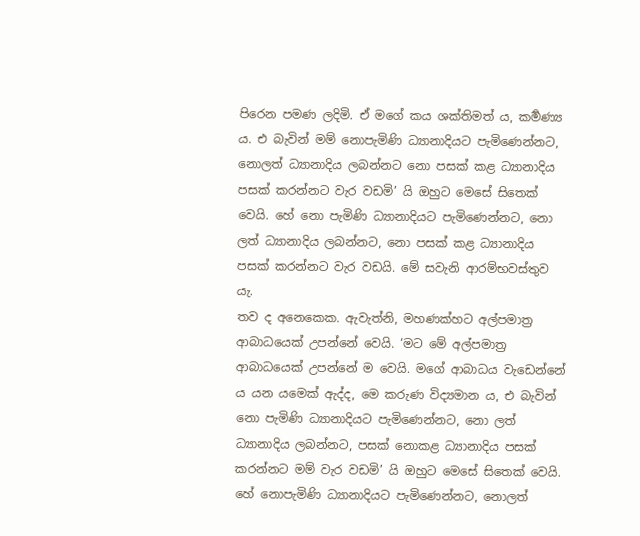පිරෙන පමණ ලදිමි. ඒ මගේ කය ශක්තිමත් ය, කර්‍මණ්‍ය ය. එ බැවින් මම් නොපැමිණි ධ්‍යානාදියට පැමිණෙන්නට, නොලත් ධ්‍යානාදිය ලබන්නට නො පසක් කළ ධ්‍යානාදිය පසක් කරන්නට වැර වඩමි’ යි ඔහුට මෙසේ සිතෙක් වෙයි. හේ නො පැමිණි ධ්‍යානාදියට පැමිණෙන්නට, නො ලත් ධ්‍යානාදිය ලබන්නට, නො පසක් කළ ධ්‍යානාදිය පසක් කරන්නට වැර වඩයි. මේ සවැනි ආරම්භවස්තුව යැ.
තව ද අනෙකෙක. ඇවැත්නි, මහණක්හට අල්පමාත්‍ර ආබාධයෙක් උපන්නේ වෙයි. ‘මට මේ අල්පමාත්‍ර ආබාධයෙක් උපන්නේ ම වෙයි. මගේ ආබාධය වැඩෙන්නේ ය යන යමෙක් ඇද්ද, මෙ කරුණ විද්‍යමාන ය, එ බැවින් නො පැමිණි ධ්‍යානාදියට පැමිණෙන්නට, නො ලත් ධ්‍යානාදිය ලබන්නට, පසක් නොකළ ධ්‍යානාදිය පසක් කරන්නට මම් වැර වඩමි’ යි ඔහුට මෙසේ සිතෙක් වෙයි. හේ නොපැමිණි ධ්‍යානාදියට පැමිණෙන්නට, නොලත්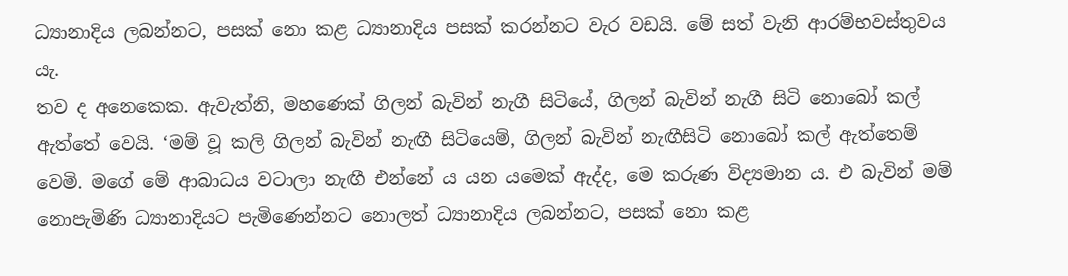ධ්‍යානාදිය ලබන්නට, පසක් නො කළ ධ්‍යානාදිය පසක් කරන්නට වැර වඩයි. මේ සත් වැනි ආරම්භවස්තුවය යැ.
තව ද අනෙකෙක. ඇවැත්නි, මහණෙක් ගිලන් බැවින් නැගී සිටියේ, ගිලන් බැවින් නැගී සිටි නොබෝ කල් ඇත්තේ වෙයි. ‘මම් වූ කලි ගිලන් බැවින් නැඟී සිටියෙම්, ගිලන් බැවින් නැඟීසිටි නොබෝ කල් ඇත්තෙම් වෙමි. මගේ මේ ආබාධය වටාලා නැඟී එන්නේ ය යන යමෙක් ඇද්ද, මෙ කරුණ විද්‍යමාන ය. එ බැවින් මම් නොපැමිණි ධ්‍යානාදියට පැමිණෙන්නට නොලත් ධ්‍යානාදිය ලබන්නට, පසක් නො කළ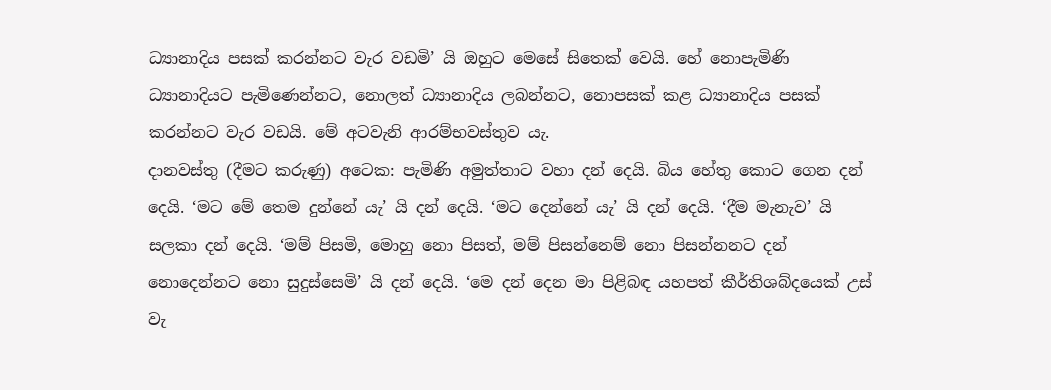ධ්‍යානාදිය පසක් කරන්නට වැර වඩමි’ යි ඔහුට මෙසේ සිතෙක් වෙයි. හේ නොපැමිණි ධ්‍යානාදියට පැමිණෙන්නට, නොලත් ධ්‍යානාදිය ලබන්නට, නොපසක් කළ ධ්‍යානාදිය පසක් කරන්නට වැර වඩයි. මේ අටවැනි ආරම්භවස්තුව යැ.
දානවස්තු (දීමට කරුණු) අටෙක: පැමිණි අමුත්තාට වහා දන් දෙයි. බිය හේතු කොට ගෙන දන් දෙයි. ‘මට මේ තෙම දුන්නේ යැ’ යි දන් දෙයි. ‘මට දෙන්නේ යැ’ යි දන් දෙයි. ‘දීම මැනැව’ යි සලකා දන් දෙයි. ‘මම් පිසමි, මොහු නො පිසත්, මම් පිසන්නෙම් නො පිසන්නනට දන් නොදෙන්නට නො සුදුස්සෙමි’ යි දන් දෙයි. ‘මෙ දන් දෙන මා පිළිබඳ යහපත් කීර්තිශබ්දයෙක් උස් වැ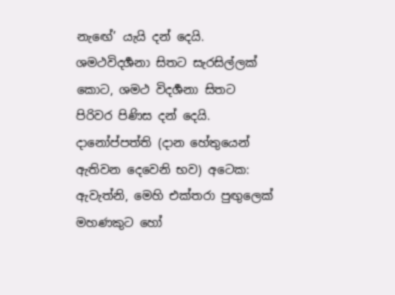නැඟේ’ යැයි දන් දෙයි. ශමථවිදර්‍ශනා සිතට සැරසිල්ලක් කොට, ශමථ විදර්‍ශනා සිතට පිරිවර පිණිස දන් දෙයි.
දානෝප්පත්ති (දාන හේතුයෙන් ඇතිවන දෙවෙනි භව) අටෙක: ඇවැත්නි, මෙහි එක්තරා පුඟුලෙක් මහණකුට හෝ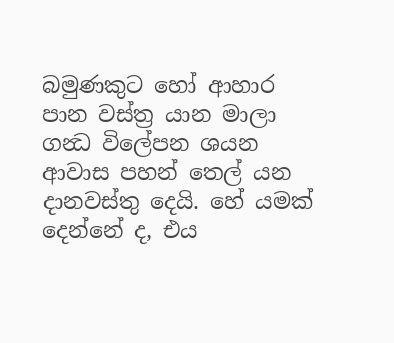බමුණකුට හෝ ආහාර පාන වස්ත්‍ර යාන මාලා ගන්‍ධ විලේපන ශයන ආවාස පහන් තෙල් යන දානවස්තු දෙයි. හේ යමක් දෙන්නේ ද, එය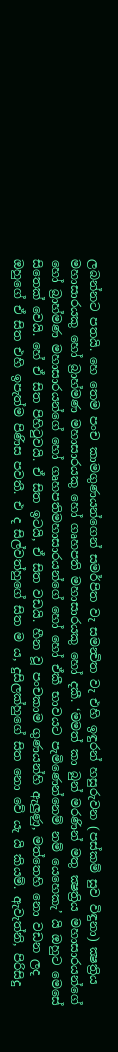ලබන්නට පතයි. හෙ තෙම පංච කාමගුණයන්ගෙන් සමර්පිත වැ සමන්‍විත වැ එහි ඉඳුරන් හසුරුවන (පස්කම් සුව විඳුනා) ක්‍ෂත්‍රිය මහාසාරයකු හෝ බ්‍රාහ්මණ මහාසාරයකු හෝ ගෘහපති මහාසාරයකු හෝ දකී. ‘මමත් කා බුන් මරණින් මතු ක්‍ෂත්‍රිය මහාසාරයන්ගේ හෝ බ්‍රාහ්මණ මහාසාරයන්ගේ හෝ ගෘහපතිමහාසාරයන්ගේ හෝ හෝ ඒකී භාවයට පැමිණෙන්නෙම් නම් යෙහෙකැ’ යි ඔහුට මෙසේ සිතෙක් වෙයි. හේ ඒ සිත පිහිටුවයි. ඒ සිත ඉටයි, ඒ සිත වඩයි. හීන වූ පංචකාම ගුණයන්හි ඇලුණු, මත්තෙහි නො වඩන ලද ඔහුගේ ඒ සිත එහි ඉපැත්ම පිණිස පවතී. එ ද සිල්වත්හුගේ සිත ම ය, දුසිලක්හුගේ සිත නො වේ යැ යි කියම්. ඇවැත්නි, පිරිසිදු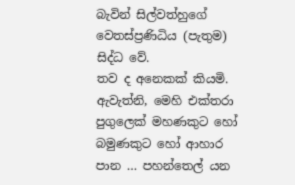බැවින් සිල්වත්හුගේ වෙතස්ප්‍රණිධිය (පැතුම) සිද්ධ වේ.
තව ද අනෙකක් කියමි. ඇවැත්නි, මෙහි එක්තරා පුගුලෙක් මහණකුට හෝ බමුණකුට හෝ ආහාර පාන … පහන්තෙල් යන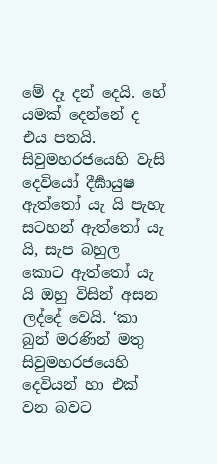මේ දෑ දන් දෙයි. හේ යමක් දෙන්නේ ද එය පතයි. සිවුමහරජයෙහි වැසි දෙවියෝ දීර්‍ඝායුෂ ඇත්තෝ යැ යි පැහැ සටහන් ඇත්තෝ යැ යි, සැප බහුල කොට ඇත්තෝ යැ යි ඔහු විසින් අසන ලද්දේ වෙයි. ‘කා බුන් මරණින් මතු සිවුමහරජයෙහි දෙවියන් හා එක් වන බවට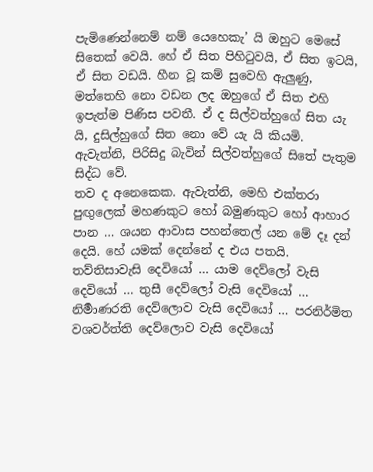පැමිණෙන්නෙම් නම් යෙහෙකැ’ යි ඔහුට මෙසේ සිතෙක් වෙයි. හේ ඒ සිත පිහිටුවයි, ඒ සිත ඉටයි, ඒ සිත වඩයි. හීන වූ කම් සුවෙහි ඇලුණු, මත්තෙහි නො වඩන ලද ඔහුගේ ඒ සිත එහි ඉපැත්ම පිණිස පවතී. ඒ ද සිල්වත්හුගේ සිත යැ යි, දුසිල්හුගේ සිත නො වේ යැ යි කියමි. ඇවැත්නි, පිරිසිදු බැවින් සිල්වත්හුගේ සිතේ පැතුම සිද්ධ වේ.
තව ද අනෙකෙක. ඇවැත්නි, මෙහි එක්තරා පුඟුලෙක් මහණකුට හෝ බමුණකුට හෝ ආහාර පාන … ශයන ආවාස පහන්තෙල් යන මේ දෑ දන් දෙයි. හේ යමක් දෙන්නේ ද එය පතයි. තව්තිසාවැසි දෙවියෝ … යාම දෙව්ලෝ වැසි දෙවියෝ … තුසී දෙව්ලෝ වැසි දෙවියෝ … නිර්‍මාණරති දෙව්ලොව වැසි දෙවියෝ … පරනිර්මිත වශවර්ත්ති දෙව්ලොව වැසි දෙවියෝ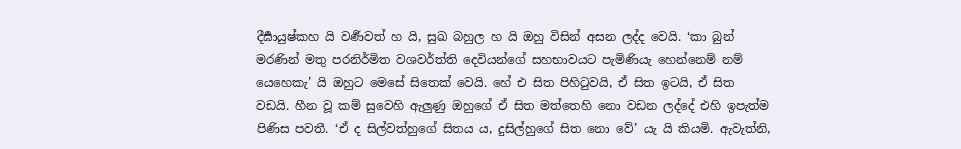දීර්‍ඝායුෂ්කහ යි වර්‍ණවත් හ යි, සුඛ බහුල හ යි ඔහු විසින් අසන ලද්ද වෙයි. ‘කා බුන් මරණින් මතු පරනිර්මිත වශවර්ත්ති දෙවියන්ගේ සහභාවයට පැමිණියැ හෙන්නෙම් නම් යෙහෙකැ’ යි ඔහුට මෙසේ සිතෙක් වෙයි. හේ එ සිත පිහිටුවයි, ඒ සිත ඉටයි, ඒ සිත වඩයි. හීන වූ කම් සුවෙහි ඇලුණු ඔහුගේ ඒ සිත මත්තෙහි නො වඩන ලද්දේ එහි ඉපැත්ම පිණිස පවතී. ‘ඒ ද සිල්වත්හුගේ සිතය ය, දුසිල්හුගේ සිත නො වේ’ යැ යි කියමි. ඇවැත්නි,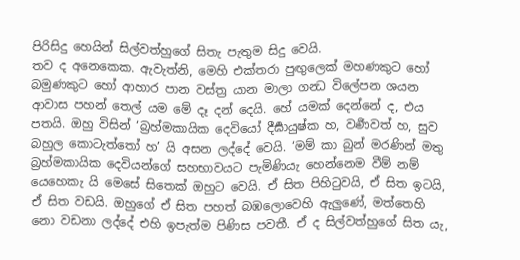පිරිසිදු හෙයින් සිල්වත්හුගේ සිතැ පැතුම සිදු වෙයි.
තව ද අනෙකෙක. ඇවැත්නි, මෙහි එක්තරා පුඟුලෙක් මහණකුට හෝ බමුණකුට හෝ ආහාර පාන වස්ත්‍ර යාන මාලා ගන්‍ධ විලේපන ශයන ආවාස පහන් තෙල් යම මේ දෑ දන් දෙයි. හේ යමක් දෙන්නේ ද, එය පතයි. ඔහු විසින් ‘බ්‍රහ්මකායික දෙවියෝ දීර්‍ඝායුෂ්ක හ, වර්‍ණවත් හ, සුව බහුල කොටැත්තෝ හ’ යි අසන ලද්දේ වෙයි. ‘මම් කා බුන් මරණින් මතු බ්‍රහ්මකායික දෙවියන්ගේ සහභාවයට පැමිණියැ හෙන්නෙම වීම් නම් යෙහෙකැ යි මෙසේ සිතෙක් ඔහුට වෙයි. ඒ සිත පිහිටුවයි, ඒ සිත ඉටයි, ඒ සිත වඩයි. ඔහුගේ ඒ සිත පහත් බඹලොවෙහි ඇලුණේ, මත්තෙහි නො වඩනා ලද්දේ එහි ඉපැත්ම පිණිස පවතී. ඒ ද සිල්වත්හුගේ සිත යැ,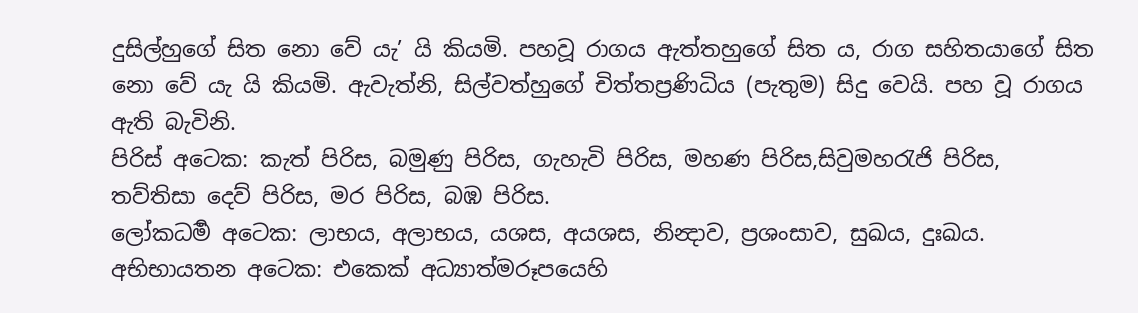දුසිල්හුගේ සිත නො වේ යැ’ යි කියමි. පහවූ රාගය ඇත්තහුගේ සිත ය, රාග සහිතයාගේ සිත නො වේ යැ යි කියමි. ඇවැත්නි, සිල්වත්හුගේ චිත්තප්‍රණිධිය (පැතුම) සිදු වෙයි. පහ වූ රාගය ඇති බැවිනි.
පිරිස් අටෙක: කැත් පිරිස, බමුණු පිරිස, ගැහැවි පිරිස, මහණ පිරිස,සිවුමහරැජි පිරිස, තව්තිසා දෙව් පිරිස, මර පිරිස, බඹ පිරිස.
ලෝකධර්‍ම අටෙක: ලාභය, අලාභය, යශස, අයශස, නින්‍දාව, ප්‍රශංසාව, සුඛය, දුඃඛය.
අභිභායතන අටෙක: එකෙක් අධ්‍යාත්මරූපයෙහි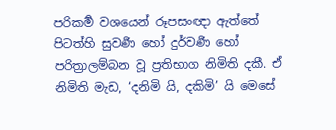පරිකර්‍ම වශයෙන් රූපසංඥා ඇත්තේ පිටත්හි සුවර්‍ණ හෝ දුර්වර්‍ණ හෝ පරිත්‍රාලම්බන වූ ප්‍රතිභාග නිමිති දකී. ඒ නිමිති මැඩ, ‘දනිමි යි, දකිමි’ යි මෙසේ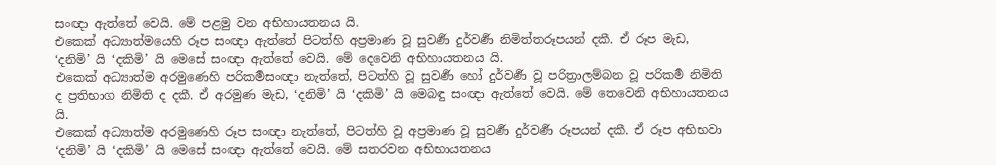සංඥා ඇත්තේ වෙයි. මේ පළමු වන අභිහායතනය යි.
එකෙක් අධ්‍යාත්මයෙහි රූප සංඥා ඇත්තේ පිටත්හි අප්‍රමාණ වූ සුවර්‍ණ දුර්වර්‍ණ නිමිත්තරූපයන් දකී. ඒ රූප මැඩ, ‘දනිමි’ යි ‘දකිමි’ යි මෙසේ සංඥා ඇත්තේ වෙයි. මේ දෙවෙනි අභිහායතනය යි.
එකෙක් අධ්‍යාත්ම අරමුණෙහි පරිකර්‍මසංඥා නැත්තේ, පිටත්හි වූ සුවර්‍ණ හෝ දුර්වර්‍ණ වූ පරිත්‍රාලම්බන වූ පරිකර්‍ම නිමිති ද ප්‍රතිභාග නිමිති ද දකී. ඒ අරමුණ මැඩ, ‘දනිමි’ යි ‘දකිමි’ යි මෙබඳු සංඥා ඇත්තේ වෙයි. මේ තෙවෙනි අභිහායතනය යි.
එකෙක් අධ්‍යාත්ම අරමුණෙහි රූප සංඥා නැත්තේ, පිටත්හි වූ අප්‍රමාණ වූ සුවර්‍ණ දුර්වර්‍ණ රූපයන් දකී. ඒ රූප අභිභවා ‘දනිමි’ යි ‘දකිමි’ යි මෙසේ සංඥා ඇත්තේ වෙයි. මේ සතරවන අභිභායතනය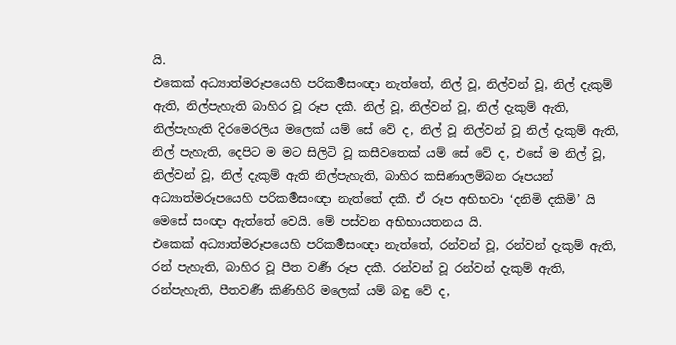යි.
එකෙක් අධ්‍යාත්මරූපයෙහි පරිකර්‍මසංඥා නැත්තේ, නිල් වූ, නිල්වන් වූ, නිල් දැකුම් ඇති, නිල්පැහැති බාහිර වූ රූප දකී. නිල් වූ, නිල්වන් වූ, නිල් දැකුම් ඇති, නිල්පැහැති දිරමෙරලිය මලෙක් යම් සේ වේ ද, නිල් වූ නිල්වන් වූ නිල් දැකුම් ඇති, නිල් පැහැති, දෙපිට ම මට සිලිටි වූ කසීවතෙක් යම් සේ වේ ද, එසේ ම නිල් වූ, නිල්වන් වූ, නිල් දැකුම් ඇති නිල්පැහැති, බාහිර කසිණාලම්බන රූපයන් අධ්‍යාත්මරූපයෙහි පරිකර්‍මසංඥා නැත්තේ දකී. ඒ රූප අභිභවා ‘දනිමි දකිමි’ යි මෙසේ සංඥා ඇත්තේ වෙයි. මේ පස්වන අභිභායතනය යි.
එකෙක් අධ්‍යාත්මරූපයෙහි පරිකර්‍මසංඥා නැත්තේ, රන්වන් වූ, රන්වන් දැකුම් ඇති, රන් පැහැති, බාහිර වූ පීත වර්‍ණ රූප දකී. රන්වන් වූ රන්වන් දැකුම් ඇති, රන්පැහැති, පීතවර්‍ණ කිණිහිරි මලෙක් යම් බඳු වේ ද,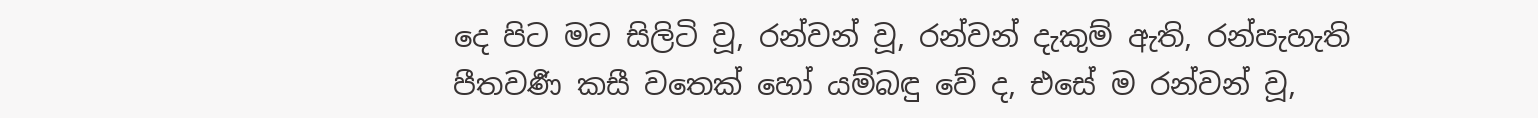දෙ පිට මට සිලිටි වූ, රන්වන් වූ, රන්වන් දැකුම් ඇති, රන්පැහැති පීතවර්‍ණ කසී වතෙක් හෝ යම්බඳු වේ ද, එසේ ම රන්වන් වූ,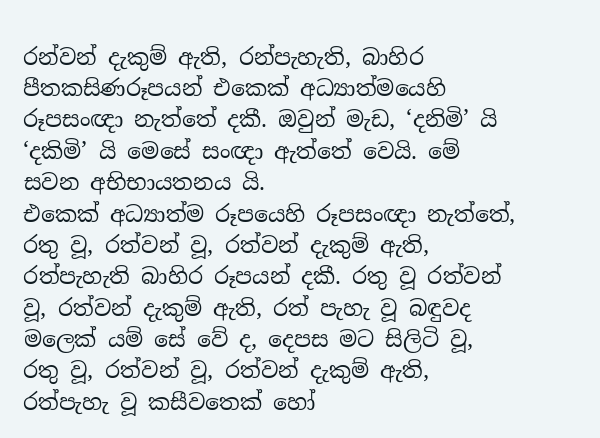රන්වන් දැකුම් ඇති, රන්පැහැති, බාහිර පීතකසිණරූපයන් එකෙක් අධ්‍යාත්මයෙහි රූපසංඥා නැත්තේ දකී. ඔවුන් මැඩ, ‘දනිමි’ යි ‘දකිමි’ යි මෙසේ සංඥා ඇත්තේ වෙයි. මේ සවන අභිභායතනය යි.
එකෙක් අධ්‍යාත්ම රූපයෙහි රූපසංඥා නැත්තේ, රතු වූ, රත්වන් වූ, රත්වන් දැකුම් ඇති, රත්පැහැති බාහිර රූපයන් දකී. රතු වූ රත්වන් වූ, රත්වන් දැකුම් ඇති, රත් පැහැ වූ බඳුවද මලෙක් යම් සේ වේ ද, දෙපස මට සිලිටි වූ, රතු වූ, රත්වන් වූ, රත්වන් දැකුම් ඇති, රත්පැහැ වූ කසීවතෙක් හෝ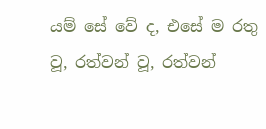යම් සේ වේ ද, එසේ ම රතු වූ, රත්වන් වූ, රත්වන්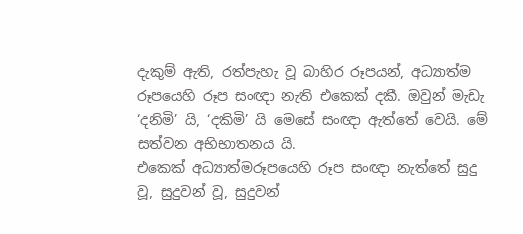දැකුම් ඇති, රත්පැහැ වූ බාහිර රූපයන්, අධ්‍යාත්ම රූපයෙහි රූප සංඥා නැති එකෙක් දකී. ඔවුන් මැඩැ ‘දනිමි’ යි, ‘දකිමි’ යි මෙසේ සංඥා ඇත්තේ වෙයි. මේ සත්වන අභිභාතනය යි.
එකෙක් අධ්‍යාත්මරූපයෙහි රූප සංඥා නැත්තේ සුදු වූ, සුදුවන් වූ, සුදුවන්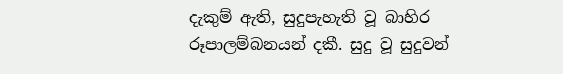දැකුම් ඇති, සුදුපැහැති වූ බාහිර රූපාලම්බනයන් දකී. සුදු වූ සුදුවන්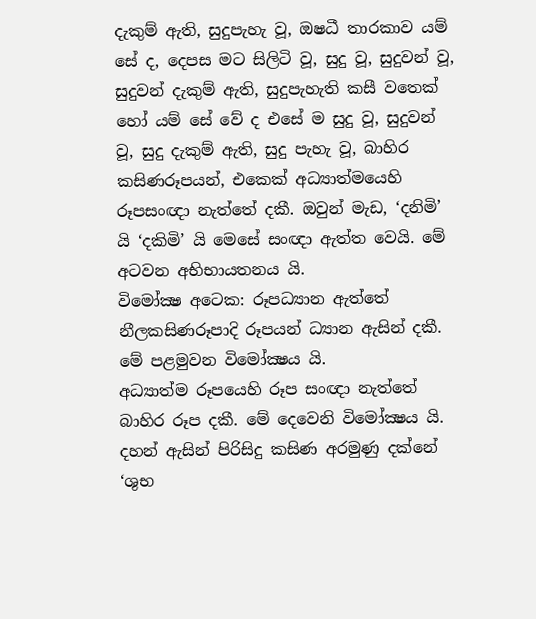දැකුම් ඇති, සුදුපැහැ වූ, ඔෂධී තාරකාව යම් සේ ද, දෙපස මට සිලිටි වූ, සුදු වූ, සුදුවන් වූ, සුදුවන් දැකුම් ඇති, සුදුපැහැති කසී වතෙක් හෝ යම් සේ වේ ද එසේ ම සුදු වූ, සුදුවන් වූ, සුදු දැකුම් ඇති, සුදු පැහැ වූ, බාහිර කසිණරූපයන්, එකෙක් අධ්‍යාත්මයෙහි රූපසංඥා නැත්තේ දකී. ඔවුන් මැඩ, ‘දනිමි’ යි ‘දකිමි’ යි මෙසේ සංඥා ඇත්ත වෙයි. මේ අටවන අභිභායතනය යි.
විමෝක්‍ෂ අටෙක: රූපධ්‍යාන ඇත්තේ නීලකසිණරූපාදි රූපයන් ධ්‍යාන ඇසින් දකී. මේ පළමුවන විමෝක්‍ෂය යි.
අධ්‍යාත්ම රූපයෙහි රූප සංඥා නැත්තේ බාහිර රූප දකී. මේ දෙවෙනි විමෝක්‍ෂය යි.
දහන් ඇසින් පිරිසිදු කසිණ අරමුණු දක්නේ ‘ශුභ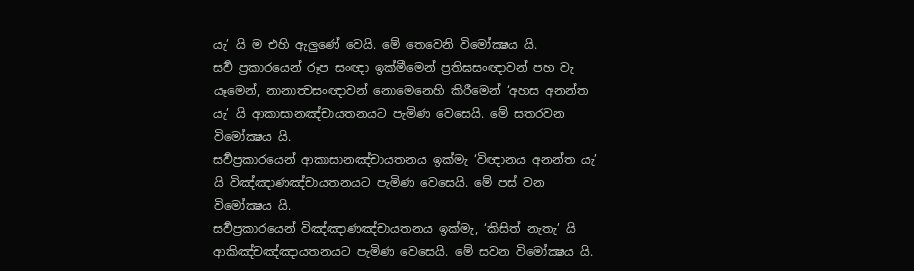යැ’ යි ම එහි ඇලුණේ වෙයි. මේ තෙවෙනි විමෝක්‍ෂය යි.
සර්‍ව ප්‍රකාරයෙන් රූප සංඥා ඉක්මීමෙන් ප්‍රතිඝසංඥාවන් පහ වැ යෑමෙන්, නානාත්‍වසංඥාවන් නොමෙනෙහි කිරීමෙන් ‘අහස අනන්ත යැ’ යි ආකාසානඤ්චායතනයට පැමිණ වෙසෙයි. මේ සතරවන විමෝක්‍ෂය යි.
සර්‍වප්‍රකාරයෙන් ආකාසානඤ්චායතනය ඉක්මැ ‘විඥානය අනන්ත යැ’ යි විඤ්ඤාණඤ්චායතනයට පැමිණ වෙසෙයි. මේ පස් වන විමෝක්‍ෂය යි.
සර්‍වප්‍රකාරයෙන් විඤ්ඤාණඤ්චායතනය ඉක්මැ, ‘කිසිත් නැතැ’ යි ආකිඤ්චඤ්ඤායතනයට පැමිණ වෙසෙයි. මේ සවන විමෝක්‍ෂය යි.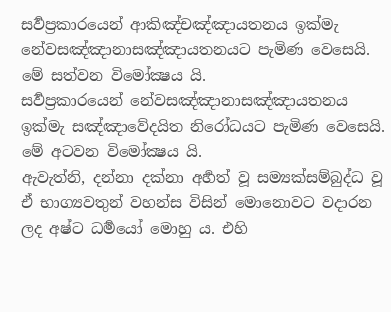සර්‍වප්‍රකාරයෙන් ආකිඤ්චඤ්ඤායතනය ඉක්මැ නේවසඤ්ඤානාසඤ්ඤායතනයට පැමිණ වෙසෙයි. මේ සත්වන විමෝක්‍ෂය යි.
සර්‍වප්‍රකාරයෙන් නේවසඤ්ඤානාසඤ්ඤායතනය ඉක්මැ සඤ්ඤාවේදයිත නිරෝධයට පැමිණ වෙසෙයි. මේ අටවන විමෝක්‍ෂය යි.
ඇවැත්නි, දන්නා දක්නා අර්‍හත් වූ සම්‍යක්සම්බුද්ධ වූ ඒ භාග්‍යවතුන් වහන්ස විසින් මොනොවට වදාරන ලද අෂ්ට ධර්‍මයෝ මොහු ය. එහි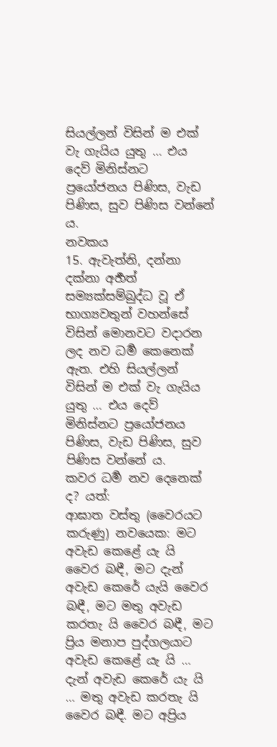සියල්ලන් විසින් ම එක් වැ ගැයිය යුතු … එය දෙව් මිනිස්නට ප්‍රයෝජනය පිණිස, වැඩ පිණිස, සුව පිණිස වන්නේ ය.
නවකය
15. ඇවැත්නි, දන්නා දක්නා අර්‍හත් සම්‍යක්සම්බුද්ධ වූ ඒ භාග්‍යවතුන් වහන්සේ විසින් මොනවට වදාරන ලද නව ධර්‍ම කෙනෙක් ඇත. එහි සියල්ලන් විසින් ම එක් වැ ගැයිය යුතු … එය දෙව් මිනිස්නට ප්‍රයෝජනය පිණිස, වැඩ පිණිස, සුව පිණිස වන්නේ ය.
කවර ධර්‍ම නව දෙනෙක් ද? යත්:
ආඝාත වස්තු (වෛරයට කරුණු) නවයෙක: මට අවැඩ කෙළේ යැ යි වෛර බඳී, මට දැන් අවැඩ කෙරේ යැයි වෛර බඳී, මට මතු අවැඩ කරතැ යි වෛර බඳී, මට ප්‍රිය මනාප පුද්ගලයාට අවැඩ කෙළේ යැ යි … දැන් අවැඩ කෙරේ යැ යි … මතු අවැඩ කරතැ යි වෛර බඳී. මට අප්‍රිය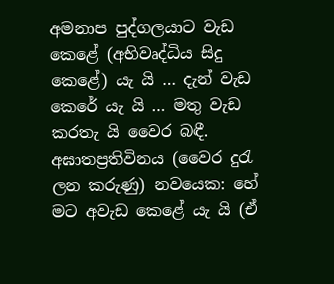අමනාප පුද්ගලයාට වැඩ කෙළේ (අභිවෘද්ධිය සිදු කෙළේ) යැ යි … දැන් වැඩ කෙරේ යැ යි … මතු වැඩ කරතැ යි වෛර බඳී.
අඝාතප්‍රතිවිනය (වෛර දුරැ ලන කරුණු) නවයෙක: හේ මට අවැඩ කෙළේ යැ යි (ඒ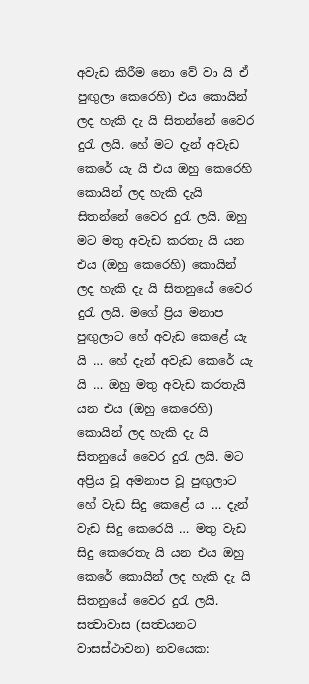අවැඩ කිරීම නො වේ වා යි ඒ පුඟුලා කෙරෙහි) එය කොයින් ලද හැකි දැ යි සිතන්නේ වෛර දුරැ ලයි. හේ මට දැන් අවැඩ කෙරේ යැ යි එය ඔහු කෙරෙහි කොයින් ලද හැකි දැයි සිතන්නේ වෛර දුරැ ලයි. ඔහු මට මතු අවැඩ කරතැ යි යන එය (ඔහු කෙරෙහි) කොයින් ලද හැකි දැ යි සිතනුයේ වෛර දුරැ ලයි. මගේ ප්‍රිය මනාප පුඟුලාට හේ අවැඩ කෙළේ යැ යි … හේ දැන් අවැඩ කෙරේ යැ යි … ඔහු මතු අවැඩ කරතැයි යන එය (ඔහු කෙරෙහි) කොයින් ලද හැකි දැ යි සිතනුයේ වෛර දුරැ ලයි. මට අප්‍රිය වූ අමනාප වූ පුඟුලාට හේ වැඩ සිදු කෙළේ ය … දැන් වැඩ සිදු කෙරෙයි … මතු වැඩ සිදු කෙරෙතැ යි යන එය ඔහු කෙරේ කොයින් ලද හැකි දැ යි සිතනුයේ වෛර දුරැ ලයි.
සත්‍වාවාස (සත්‍වයනට වාසස්ථාවන) නවයෙක: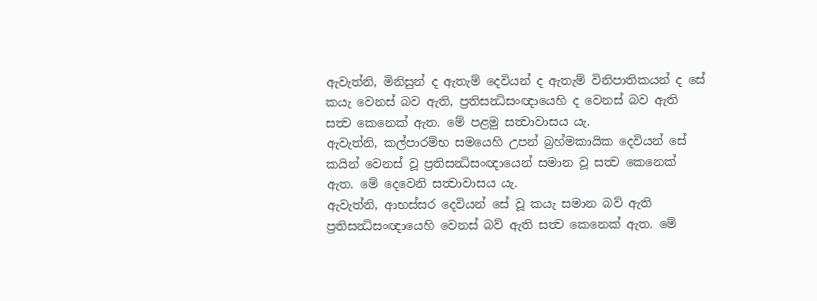ඇවැත්නි, මිනිසුන් ද ඇතැම් දෙවියන් ද ඇතැම් විනිපාතිකයන් ද සේ කයැ වෙනස් බව ඇති, ප්‍රතිසන්‍ධිසංඥායෙහි ද වෙනස් බව ඇති සත්‍ව කෙනෙක් ඇත. මේ පළමු සත්‍වාවාසය යැ.
ඇවැත්නි, කල්පාරම්භ සමයෙහි උපන් බ්‍රහ්මකායික දෙවියන් සේ කයින් වෙනස් වූ ප්‍රතිසන්‍ධිසංඥායෙන් සමාන වූ සත්‍ව කෙනෙක් ඇත. මේ දෙවෙනි සත්‍වාවාසය යැ.
ඇවැත්නි, ආභස්සර දෙවියන් සේ වූ කයැ සමාන බව් ඇති ප්‍රතිසන්‍ධිසංඥායෙහි වෙනස් බව් ඇති සත්‍ව කෙනෙක් ඇත. මේ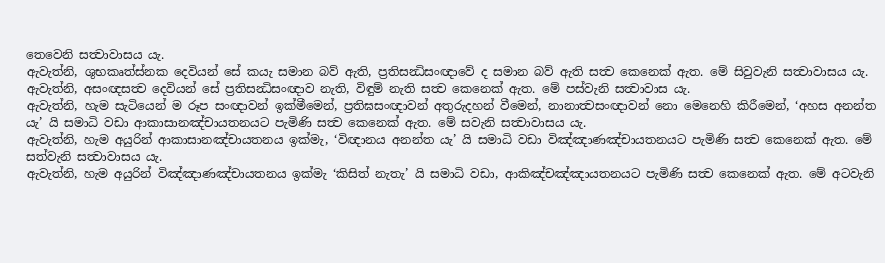තෙවෙනි සත්‍වාවාසය යැ.
ඇවැත්නි, ශුභකෘත්ස්නක දෙවියන් සේ කයැ සමාන බව් ඇති, ප්‍රතිසන්‍ධිසංඥාවේ ද සමාන බව් ඇති සත්‍ව කෙනෙක් ඇත. මේ සිවුවැනි සත්‍වාවාසය යැ.
ඇවැත්නි, අසංඥසත්‍ව දෙවියන් සේ ප්‍රතිසන්‍ධිසංඥාව නැති, විඳුම් නැති සත්‍ව කෙනෙක් ඇත. මේ පස්වැනි සත්‍වාවාස යැ.
ඇවැත්නි, හැම සැටියෙන් ම රූප සංඥාවන් ඉක්මීමෙන්, ප්‍රතිඝසංඥාවන් අතුරුදහන් වීමෙන්, නානාත්‍වසංඥාවන් නො මෙනෙහි කිරීමෙන්, ‘අහස අනන්ත යැ’ යි සමාධි වඩා ආකාසානඤ්චායතනයට පැමිණි සත්‍ව කෙනෙක් ඇත. මේ සවැනි සත්‍වාවාසය යැ.
ඇවැත්නි, හැම අයුරින් ආකාසානඤ්චායතනය ඉක්මැ, ‘විඥානය අනන්ත යැ’ යි සමාධි වඩා විඤ්ඤාණඤ්චායතනයට පැමිණි සත්‍ව කෙනෙක් ඇත. මේ සත්වැනි සත්‍වාවාසය යැ.
ඇවැත්නි, හැම අයුරින් විඤ්ඤාණඤ්චායතනය ඉක්මැ ‘කිසිත් නැතැ’ යි සමාධි වඩා, ආකිඤ්චඤ්ඤායතනයට පැමිණි සත්‍ව කෙනෙක් ඇත. මේ අටවැනි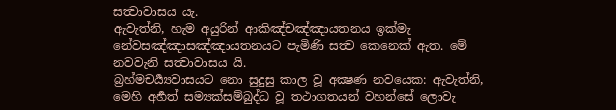සත්‍වාවාසය යැ.
ඇවැත්නි, හැම අයුරින් ආකිඤ්චඤ්ඤායතනය ඉක්මැ නේවසඤ්ඤාසඤ්ඤායතනයට පැමිණි සත්‍ව කෙනෙක් ඇත. මේ නවවැනි සත්‍වාවාසය යි.
බ්‍රහ්මචර්‍ය්‍යවාසයට නො සුදුසු කාල වූ අක්‍ෂණ නවයෙක: ඇවැත්නි, මෙහි අර්‍හත් සම්‍යක්සම්බුද්ධ වූ තථාගතයන් වහන්සේ ලොවැ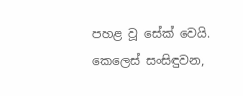පහළ වූ සේක් වෙයි. කෙලෙස් සංසිඳුවන,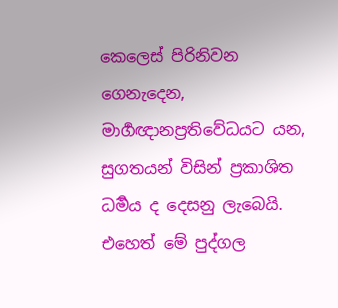කෙලෙස් පිරිනිවන ගෙනැදෙන, මාර්‍ගඥානප්‍රතිවේධයට යන, සුගතයන් විසින් ප්‍රකාශිත ධර්‍මය ද දෙසනු ලැබෙයි. එහෙත් මේ පුද්ගල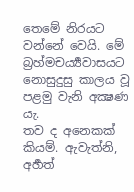තෙමේ නිරයට වන්නේ වෙයි. මේ බ්‍රහ්මචර්‍ය්‍යවාසයට නොසුදුසු කාලය වූ පළමු වැනි අක්‍ෂණ යැ.
තව ද අනෙකක් කියම්. ඇවැත්නි, අර්‍හත්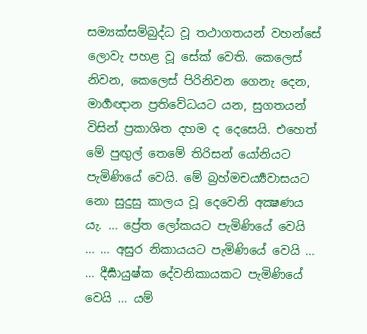සම්‍යක්සම්බුද්ධ වූ තථාගතයන් වහන්සේ ලොවැ පහළ වූ සේක් වෙති. කෙලෙස් නිවන, කෙලෙස් පිරිනිවන ගෙනැ දෙන, මාර්‍ගඥාන ප්‍රතිවේධයට යන, සුගතයන් විසින් ප්‍රකාශිත දහම ද දෙසෙයි. එහෙත් මේ පුඟුල් තෙමේ තිරිසන් යෝනියට පැමිණියේ වෙයි. මේ බ්‍රහ්මචර්‍ය්‍යවාසයට නො සුදුසු කාලය වූ දෙවෙනි අක්‍ෂණය යැ. … ප්‍රේත ලෝකයට පැමිණියේ වෙයි … … අසුර නිකායයට පැමිණියේ වෙයි … … දීර්‍ඝායුෂ්ක දේවනිකායකට පැමිණියේ වෙයි … යම්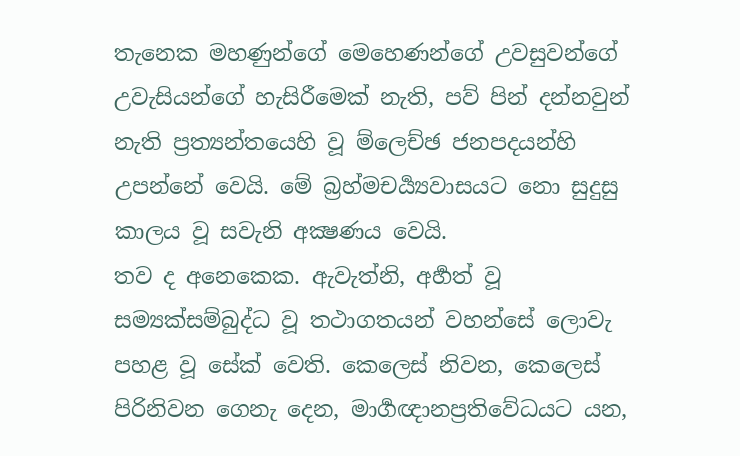තැනෙක මහණුන්ගේ මෙහෙණන්ගේ උවසුවන්ගේ උවැසියන්ගේ හැසිරීමෙක් නැති, පව් පින් දන්නවුන් නැති ප්‍රත්‍යන්තයෙහි වූ ම්ලෙච්ඡ ජනපදයන්හි උපන්නේ වෙයි. මේ බ්‍රහ්මචර්‍ය්‍යවාසයට නො සුදුසු කාලය වූ සවැනි අක්‍ෂණය වෙයි.
තව ද අනෙකෙක. ඇවැත්නි, අර්‍හත් වූ සම්‍යක්සම්බුද්ධ වූ තථාගතයන් වහන්සේ ලොවැ පහළ වූ සේක් වෙති. කෙලෙස් නිවන, කෙලෙස් පිරිනිවන ගෙනැ දෙන, මාර්‍ගඥානප්‍රතිවේධයට යන,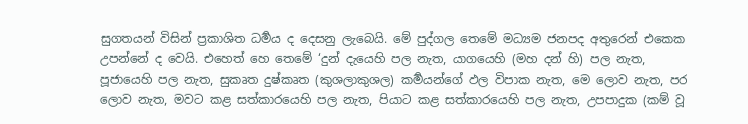සුගතයන් විසින් ප්‍රකාශිත ධර්‍මය ද දෙසනු ලැබෙයි. මේ පුද්ගල තෙමේ මධ්‍යම ජනපද අතුරෙන් එකෙක උපන්නේ ද වෙයි. එහෙත් හෙ තෙමේ ‘දුන් දැයෙහි පල නැත, යාගයෙහි (මහ දන් හි) පල නැත, පූජායෙහි පල නැත, සුකෘත දුෂ්කෘත (කුශලාකුශල) කර්‍මයන්ගේ ඵල විපාක නැත, මෙ ලොව නැත, පර ලොව නැත, මවට කළ සත්කාරයෙහි පල නැත, පියාට කළ සත්කාරයෙහි පල නැත, උපපාදුක (කම් වූ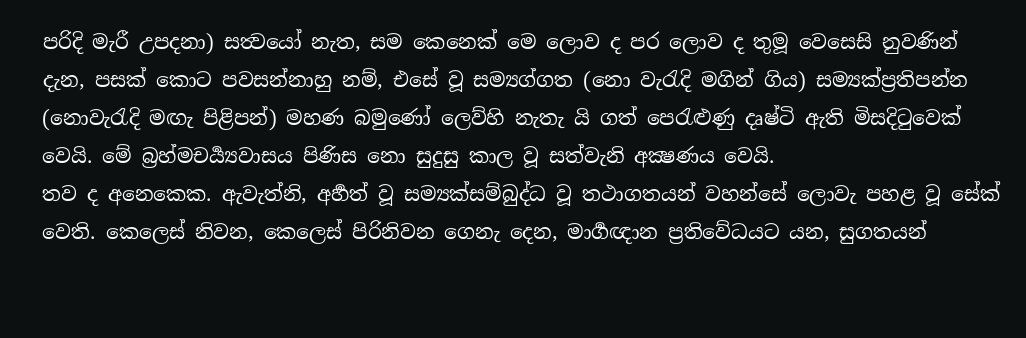පරිදි මැරී උපදනා) සත්‍වයෝ නැත, සම කෙනෙක් මෙ ලොව ද පර ලොව ද තුමූ වෙසෙසි නුවණින් දැන, පසක් කොට පවසන්නාහු නම්, එසේ වූ සම්‍යග්ගත (නො වැරැදි මගින් ගිය) සම්‍යක්ප්‍රතිපන්න (නොවැරැදි මඟැ පිළිපන්) මහණ බමුණෝ ලෙව්හි නැතැ යි ගත් පෙරැළුණු දෘෂ්ටි ඇති මිසදිටුවෙක් වෙයි. මේ බ්‍රහ්මචර්‍ය්‍යවාසය පිණිස නො සුදුසු කාල වූ සත්වැනි අක්‍ෂණය වෙයි.
තව ද අනෙකෙක. ඇවැත්නි, අර්‍හත් වූ සම්‍යක්සම්බුද්ධ වූ තථාගතයන් වහන්සේ ලොවැ පහළ වූ සේක් වෙති. කෙලෙස් නිවන, කෙලෙස් පිරිනිවන ගෙනැ දෙන, මාර්‍ගඥාන ප්‍රතිවේධයට යන, සුගතයන්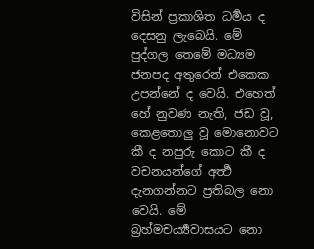විසින් ප්‍රකාශිත ධර්‍මය ද දෙසනු ලැබෙයි. මේ පුද්ගල තෙමේ මධ්‍යම ජනපද අතුරෙන් එකෙක උපන්නේ ද වෙයි. එහෙත් හේ නුවණ නැති, ජඩ වූ, කෙළතොලු වූ මොනොවට කී ද නපුරු කොට කී ද වචනයන්ගේ අර්‍ත්‍ථ දැනගන්නට ප්‍රතිබල නො වෙයි. මේ බ්‍රහ්මචර්‍ය්‍යවාසයට නො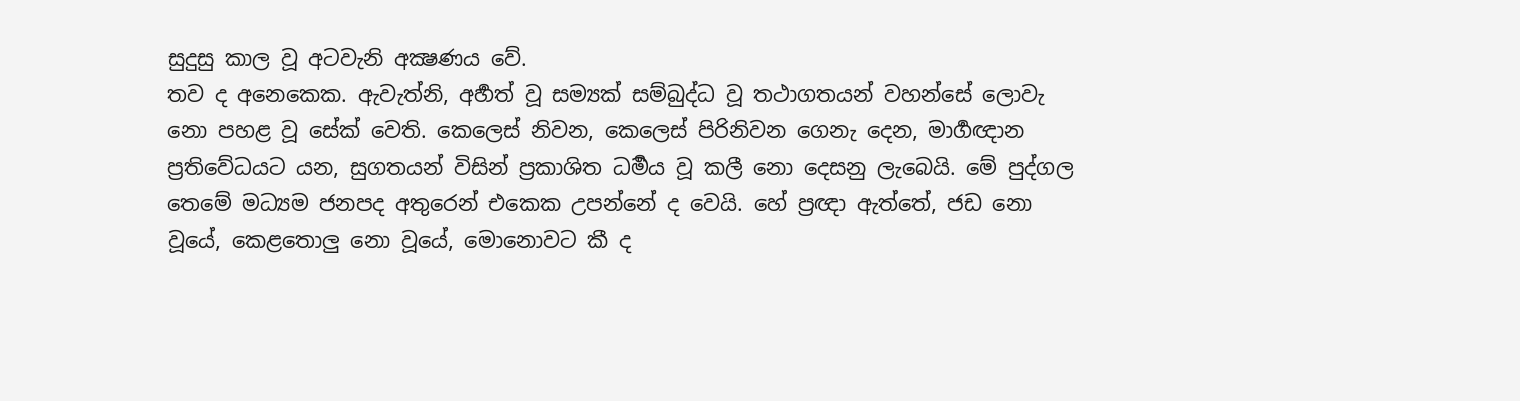සුදුසු කාල වූ අටවැනි අක්‍ෂණය වේ.
තව ද අනෙකෙක. ඇවැත්නි, අර්‍හත් වූ සම්‍යක් සම්බුද්ධ වූ තථාගතයන් වහන්සේ ලොවැ නො පහළ වූ සේක් වෙති. කෙලෙස් නිවන, කෙලෙස් පිරිනිවන ගෙනැ දෙන, මාර්‍ගඥාන ප්‍රතිවේධයට යන, සුගතයන් විසින් ප්‍රකාශිත ධර්‍මය වූ කලී නො දෙසනු ලැබෙයි. මේ පුද්ගල තෙමේ මධ්‍යම ජනපද අතුරෙන් එකෙක උපන්නේ ද වෙයි. හේ ප්‍රඥා ඇත්තේ, ජඩ නො වූයේ, කෙළතොලු නො වූයේ, මොනොවට කී ද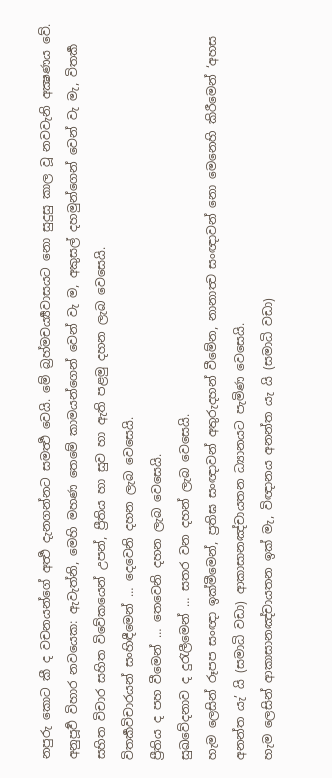නපුරු කොට කී ද වචනයන්ගේ අර්‍ත්‍ථ දැනගන්නට සමර්‍ත්‍ථ වෙයි. මේ බ්‍රහ්මචර්‍ය්‍යවාසයට නො සුදුසු කාල වූ නවවැනි අක්‍ෂණය වේ.
අනුපූර්‍ව විහාර නවයෙක: ඇවැත්නි, මෙහි මහණ තෙමේ කාමයන්ගෙන් වෙන් වැ ම, අකුසල් දහමුන්ගෙන් වෙන් වැ මැ, විතර්‍ක සහිත විචාර සහිත විවේකයෙන් උපන්, ප්‍රීතිය හා සුව හා ඇති පළමු දහන ලැබ වෙසෙයි.
විතර්‍කවිචාරයන් සංහිඳීමෙන් … දෙවෙනි දහන ලැබ වෙසෙයි.
ප්‍රීතිය ද පහ වීමෙන් … තෙවෙනි දහන ලැබ වෙසෙයි.
සුඛවේදනාව ද දුරැලීමෙන් … සතර වන දහන් ලැබ වෙසෙයි.
හැම ලෙසින් රූපප සංඥා ඉක්මීමෙන්, ප්‍රතිඝ සංඥාවන් අතුරුදහන් වීමේන, නානාත්‍ව සංඥාවන් නො මෙනෙහි කිරීමෙන් ‘අහස අනන්ත යැ’ යි (සමාධි වඩා) ආකාසානඤ්චායතන ධ්‍යානයට පැමිණ වෙසෙයි.
හැම ලෙසින් ආකාසානඤ්චායතන ඉක් මැ, විඥානය අනන්ත යැ යි (සමාධි වඩා)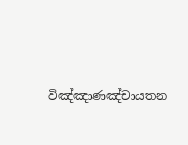විඤ්ඤාණඤ්චායතන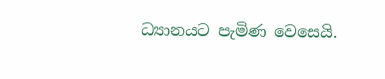ධ්‍යානයට පැමිණ වෙසෙයි.